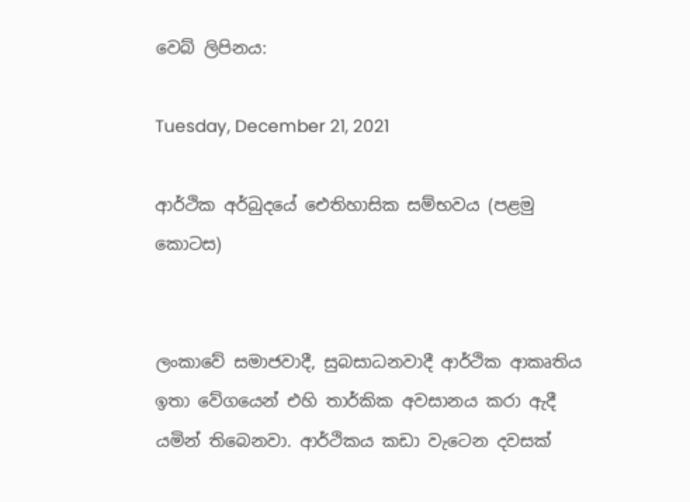වෙබ් ලිපිනය:

Tuesday, December 21, 2021

ආර්ථික අර්බුදයේ ඓතිහාසික සම්භවය (පළමු කොටස)


ලංකාවේ සමාජවාදී, සුබසාධනවාදී ආර්ථික ආකෘතිය ඉතා වේගයෙන් එහි තාර්කික අවසානය කරා ඇදී යමින් තිබෙනවා. ආර්ථිකය කඩා වැටෙන දවසක්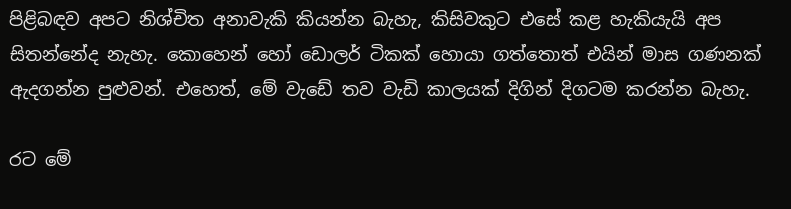පිළිබඳව අපට නිශ්චිත අනාවැකි කියන්න බැහැ, කිසිවකුට එසේ කළ හැකියැයි අප සිතන්නේද නැහැ. කොහෙන් හෝ ඩොලර් ටිකක් හොයා ගත්තොත් එයින් මාස ගණනක් ඇදගන්න පුළුවන්. එහෙත්, මේ වැඩේ තව වැඩි කාලයක් දිගින් දිගටම කරන්න බැහැ.

රට මේ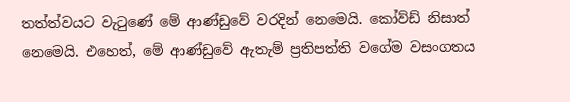තත්ත්වයට වැටුණේ මේ ආණ්ඩුවේ වරදින් නෙමෙයි. කෝව්ඩ් නිසාත් නෙමෙයි. එහෙත්, මේ ආණ්ඩුවේ ඇතැම් ප්‍රතිපත්ති වගේම වසංගතය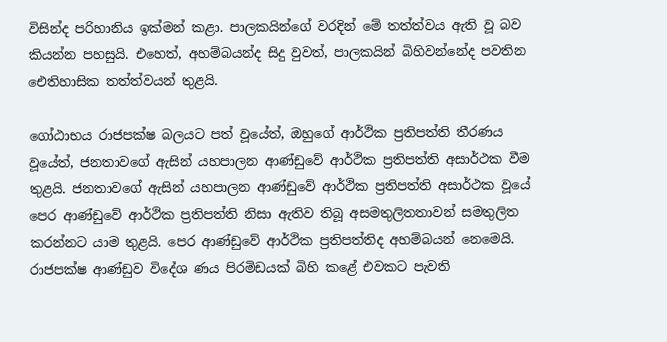විසින්ද පරිහානිය ඉක්මන් කළා. පාලකයින්ගේ වරදින් මේ තත්ත්වය ඇති වූ බව කියන්න පහසුයි. එහෙත්, අහම්බයන්ද සිදු වුවත්, පාලකයින් බිහිවන්නේද පවතින ඓතිහාසික තත්ත්වයන් තුළයි.

ගෝඨාභය රාජපක්ෂ බලයට පත් වූයේත්, ඔහුගේ ආර්ථික ප්‍රතිපත්ති තීරණය වූයේත්, ජනතාවගේ ඇසින් යහපාලන ආණ්ඩුවේ ආර්ථික ප්‍රතිපත්ති අසාර්ථක වීම තුළයි. ජනතාවගේ ඇසින් යහපාලන ආණ්ඩුවේ ආර්ථික ප්‍රතිපත්ති අසාර්ථක වූයේ පෙර ආණ්ඩුවේ ආර්ථික ප්‍රතිපත්ති නිසා ඇතිව තිබූ අසමතුලිතතාවන් සමතුලිත කරන්නට යාම තුළයි. පෙර ආණ්ඩුවේ ආර්ථික ප්‍රතිපත්තිද අහම්බයන් නෙමෙයි. රාජපක්ෂ ආණ්ඩුව විදේශ ණය පිරමිඩයක් බිහි කළේ එවකට පැවති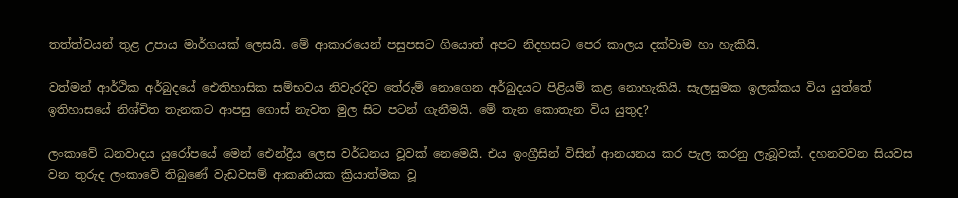තත්ත්වයන් තුළ උපාය මාර්ගයක් ලෙසයි. මේ ආකාරයෙන් පසුපසට ගියොත් අපට නිදහසට පෙර කාලය දක්වාම හා හැකියි.

වත්මන් ආර්ථික අර්බුදයේ ඓතිහාසික සම්භවය නිවැරදිව තේරුම් නොගෙන අර්බුදයට පිළියම් කළ නොහැකියි. සැලසුමක ඉලක්කය විය යුත්තේ ඉතිහාසයේ නිශ්චිත තැනකට ආපසු ගොස් නැවත මුල සිට පටන් ගැනීමයි. මේ තැන කොතැන විය යුතුද?

ලංකාවේ ධනවාදය යුරෝපයේ මෙන් ඓන්ද්‍රීය ලෙස වර්ධනය වූවක් නෙමෙයි. එය ඉංග්‍රීසින් විසින් ආනයනය කර පැල කරනු ලැබූවක්. දහනවවන සියවස වන තුරුද ලංකාවේ තිබුණේ වැඩවසම් ආකෘතියක ක්‍රියාත්මක වූ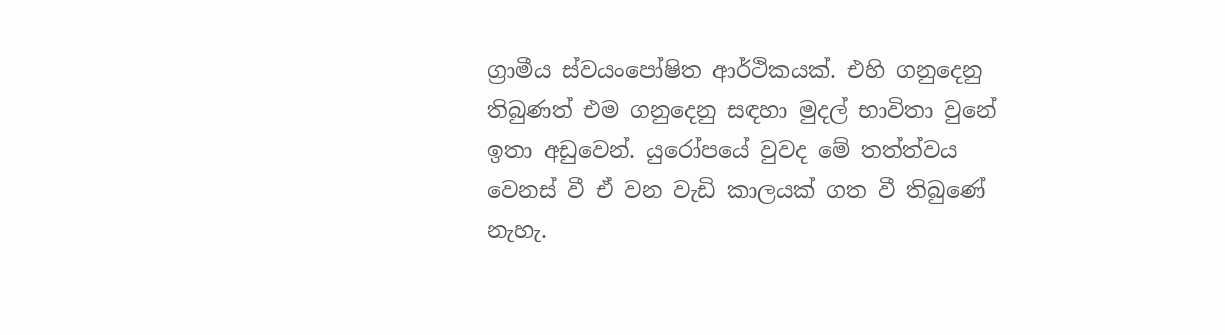ග්‍රාමීය ස්වයංපෝෂිත ආර්ථිකයක්. එහි ගනුදෙනු තිබුණත් එම ගනුදෙනු සඳහා මුදල් භාවිතා වුනේ ඉතා අඩුවෙන්. යුරෝපයේ වුවද මේ තත්ත්වය වෙනස් වී ඒ වන වැඩි කාලයක් ගත වී තිබුණේ නැහැ.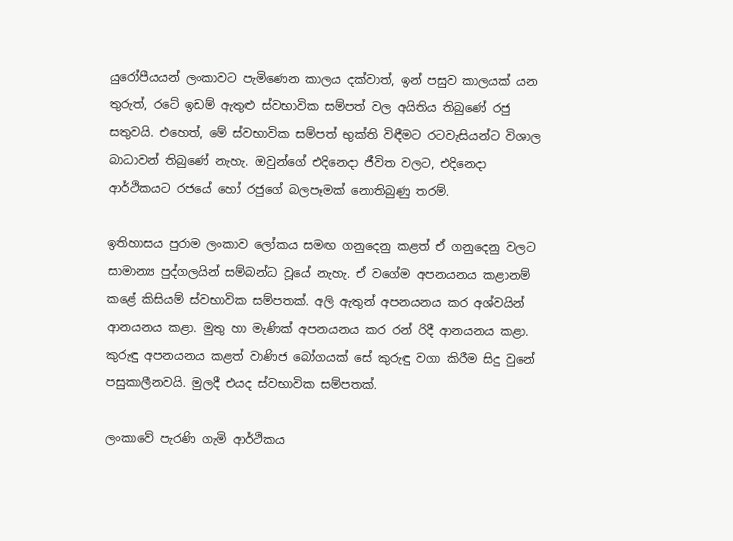යුරෝපීයයන් ලංකාවට පැමිණෙන කාලය දක්වාත්, ඉන් පසුව කාලයක් යන තුරුත්, රටේ ඉඩම් ඇතුළු ස්වභාවික සම්පත් වල අයිතිය තිබුණේ රජු සතුවයි. එහෙත්, මේ ස්වභාවික සම්පත් භුක්ති විඳීමට රටවැසියන්ට විශාල බාධාවන් තිබුණේ නැහැ. ඔවුන්ගේ එදිනෙදා ජීවිත වලට, එදිනෙදා ආර්ථිකයට රජයේ හෝ රජුගේ බලපෑමක් නොතිබුණු තරම්.

ඉතිහාසය පුරාම ලංකාව ලෝකය සමඟ ගනුදෙනු කළත් ඒ ගනුදෙනු වලට සාමාන්‍ය පුද්ගලයින් සම්බන්ධ වූයේ නැහැ. ඒ වගේම අපනයනය කළානම් කළේ කිසියම් ස්වභාවික සම්පතක්. අලි ඇතුන් අපනයනය කර අශ්වයින් ආනයනය කළා. මුතු හා මැණික් අපනයනය කර රන් රිදී ආනයනය කළා. කුරුඳු අපනයනය කළත් වාණිජ බෝගයක් සේ කුරුඳු වගා කිරීම සිදු වුනේ පසුකාලීනවයි. මුලදී එයද ස්වභාවික සම්පතක්.

ලංකාවේ පැරණි ගැමි ආර්ථිකය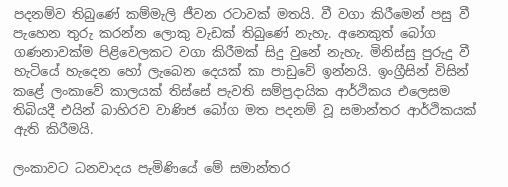පදනම්ව තිබුණේ කම්මැලි ජීවන රටාවක් මතයි. වී වගා කිරීමෙන් පසු වී පැහෙන තුරු කරන්න ලොකු වැඩක් තිබුණේ නැහැ. අනෙකුත් බෝග ගණනාවක්ම පිළිවෙලකට වගා කිරීමක් සිදු වුනේ නැහැ. මිනිස්සු පුරුදු වී හැටියේ හැදෙන හෝ ලැබෙන දෙයක් කා පාඩුවේ ඉන්නයි. ඉංග්‍රීසින් විසින් කළේ ලංකාවේ කාලයක් තිස්සේ පැවති සම්ප්‍රදායික ආර්ථිකය එලෙසම තිබියදී එයින් බාහිරව වාණිජ බෝග මත පදනම් වූ සමාන්තර ආර්ථිකයක් ඇති කිරීමයි.

ලංකාවට ධනවාදය පැමිණියේ මේ සමාන්තර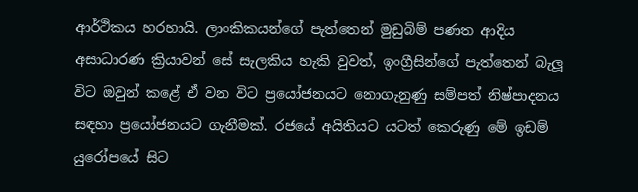ආර්ථිකය හරහායි. ලාංකිකයන්ගේ පැත්තෙන් මුඩුබිම් පණත ආදිය අසාධාරණ ක්‍රියාවන් සේ සැලකිය හැකි වුවත්, ඉංග්‍රීසින්ගේ පැත්තෙන් බැලූ විට ඔවුන් කළේ ඒ වන විට ප්‍රයෝජනයට නොගැනුණු සම්පත් නිෂ්පාදනය සඳහා ප්‍රයෝජනයට ගැනීමක්. රජයේ අයිතියට යටත් කෙරුණු මේ ඉඩම් යුරෝපයේ සිට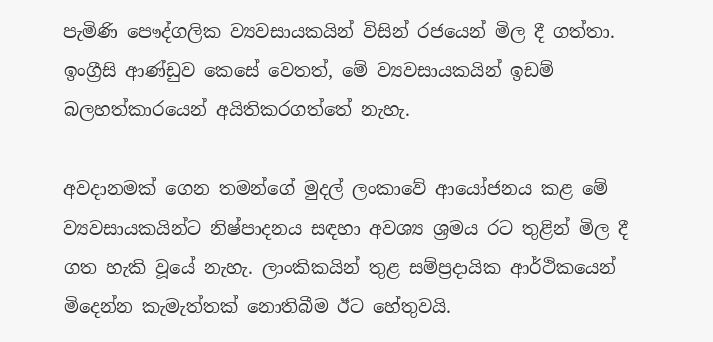පැමිණි පෞද්ගලික ව්‍යවසායකයින් විසින් රජයෙන් මිල දී ගත්තා. ඉංග්‍රීසි ආණ්ඩුව කෙසේ වෙතත්, මේ ව්‍යවසායකයින් ඉඩම් බලහත්කාරයෙන් අයිතිකරගත්තේ නැහැ.

අවදානමක් ගෙන තමන්ගේ මුදල් ලංකාවේ ආයෝජනය කළ මේ ව්‍යවසායකයින්ට නිෂ්පාදනය සඳහා අවශ්‍ය ශ්‍රමය රට තුළින් මිල දී ගත හැකි වූයේ නැහැ. ලාංකිකයින් තුළ සම්ප්‍රදායික ආර්ථිකයෙන් මිදෙන්න කැමැත්තක් නොතිබීම ඊට හේතුවයි.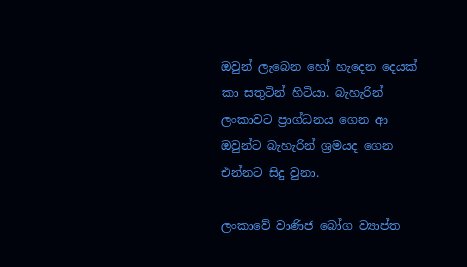ඔවුන් ලැබෙන හෝ හැදෙන දෙයක් කා සතුටින් හිටියා. බැහැරින් ලංකාවට ප්‍රාග්ධනය ගෙන ආ ඔවුන්ට බැහැරින් ශ්‍රමයද ගෙන එන්නට සිදු වුනා.

ලංකාවේ වාණිජ බෝග ව්‍යාප්ත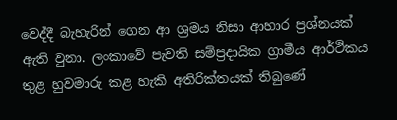වෙද්දී බැහැරින් ගෙන ආ ශ්‍රමය නිසා ආහාර ප්‍රශ්නයක් ඇති වුනා. ලංකාවේ පැවති සම්ප්‍රදායික ග්‍රාමීය ආර්ථිකය තුළ හුවමාරු කළ හැකි අතිරික්තයක් තිබුණේ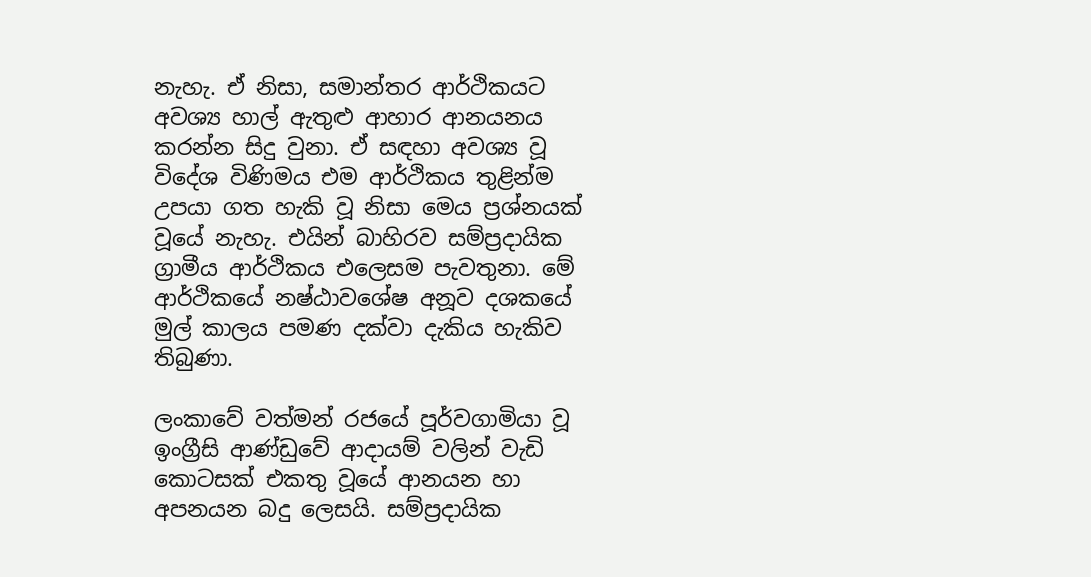නැහැ. ඒ නිසා, සමාන්තර ආර්ථිකයට අවශ්‍ය හාල් ඇතුළු ආහාර ආනයනය කරන්න සිදු වුනා. ඒ සඳහා අවශ්‍ය වූ විදේශ විණිමය එම ආර්ථිකය තුළින්ම උපයා ගත හැකි වූ නිසා මෙය ප්‍රශ්නයක් වූයේ නැහැ. එයින් බාහිරව සම්ප්‍රදායික ග්‍රාමීය ආර්ථිකය එලෙසම පැවතුනා. මේ ආර්ථිකයේ නෂ්ඨාවශේෂ අනූව දශකයේ  මුල් කාලය පමණ දක්වා දැකිය හැකිව තිබුණා.

ලංකාවේ වත්මන් රජයේ පූර්වගාමියා වූ ඉංග්‍රීසි ආණ්ඩුවේ ආදායම් වලින් වැඩි කොටසක් එකතු වූයේ ආනයන හා අපනයන බදු ලෙසයි. සම්ප්‍රදායික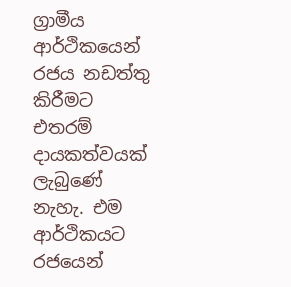ග්‍රාමීය ආර්ථිකයෙන් රජය නඩත්තු කිරීමට එතරම් දායකත්වයක් ලැබුණේ නැහැ. එම ආර්ථිකයට රජයෙන්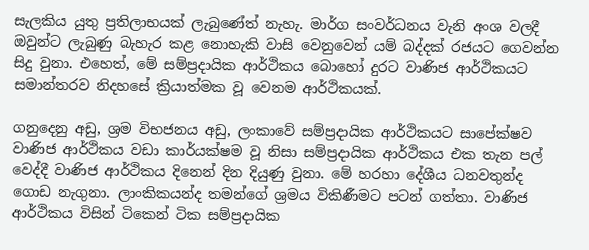සැලකිය යුතු ප්‍රතිලාභයක් ලැබුණේත් නැහැ. මාර්ග සංවර්ධනය වැනි අංශ වලදී ඔවුන්ට ලැබුණු බැහැර කළ නොහැකි වාසි වෙනුවෙන් යම් බද්දක් රජයට ගෙවන්න සිදු වුනා. එහෙත්, මේ සම්ප්‍රදායික ආර්ථිකය බොහෝ දුරට වාණිජ ආර්ථිකයට සමාන්තරව නිදහසේ ක්‍රියාත්මක වූ වෙනම ආර්ථිකයක්.

ගනුදෙනු අඩු, ශ්‍රම විභජනය අඩු, ලංකාවේ සම්ප්‍රදායික ආර්ථිකයට සාපේක්ෂව වාණිජ ආර්ථිකය වඩා කාර්යක්ෂම වූ නිසා සම්ප්‍රදායික ආර්ථිකය එක තැන පල් වෙද්දී වාණිජ ආර්ථිකය දිනෙන් දින දියුණු වුනා. මේ හරහා දේශීය ධනවතුන්ද ගොඩ නැගුනා. ලාංකිකයන්ද තමන්ගේ ශ්‍රමය විකිණීමට පටන් ගත්තා. වාණිජ ආර්ථිකය විසින් ටිකෙන් ටික සම්ප්‍රදායික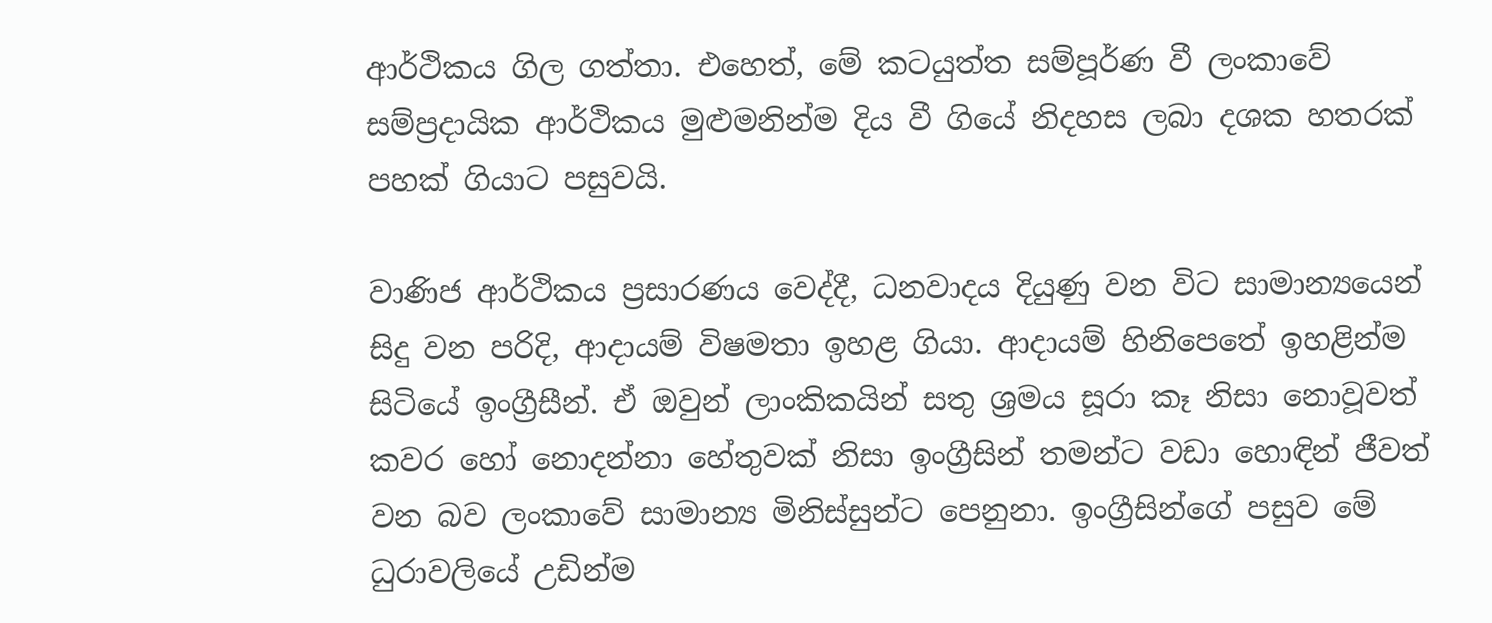ආර්ථිකය ගිල ගත්තා. එහෙත්, මේ කටයුත්ත සම්පූර්ණ වී ලංකාවේ සම්ප්‍රදායික ආර්ථිකය මුළුමනින්ම දිය වී ගියේ නිදහස ලබා දශක හතරක් පහක් ගියාට පසුවයි.

වාණිජ ආර්ථිකය ප්‍රසාරණය වෙද්දී, ධනවාදය දියුණු වන විට සාමාන්‍යයෙන් සිදු වන පරිදි, ආදායම් විෂමතා ඉහළ ගියා. ආදායම් හිනිපෙතේ ඉහළින්ම සිටියේ ඉංග්‍රීසීන්. ඒ ඔවුන් ලාංකිකයින් සතු ශ්‍රමය සූරා කෑ නිසා නොවූවත් කවර හෝ නොදන්නා හේතුවක් නිසා ඉංග්‍රීසින් තමන්ට වඩා හොඳින් ජීවත් වන බව ලංකාවේ සාමාන්‍ය මිනිස්සුන්ට පෙනුනා. ඉංග්‍රීසින්ගේ පසුව මේ ධුරාවලියේ උඩින්ම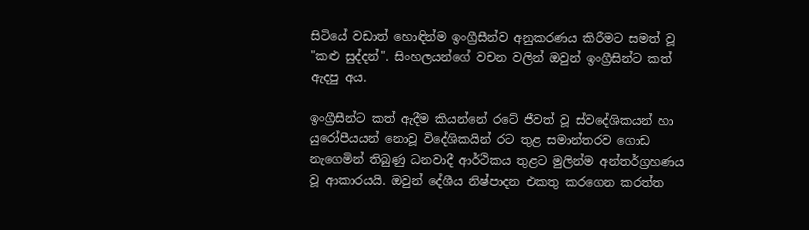සිටියේ වඩාත් හොඳින්ම ඉංග්‍රීසීන්ව අනුකරණය කිරීමට සමත් වූ "කළු සුද්දන්". සිංහලයන්ගේ වචන වලින් ඔවුන් ඉංග්‍රීසින්ට කත් ඇදපු අය.

ඉංග්‍රීසීන්ට කත් ඇදීම කියන්නේ රටේ ජීවත් වූ ස්වදේශිකයන් හා යුරෝපීයයන් නොවූ විදේශිකයින් රට තුළ සමාන්තරව ගොඩ නැගෙමින් තිබුණු ධනවාදී ආර්ථිකය තුළට මුලින්ම අන්තර්ග්‍රහණය වූ ආකාරයයි. ඔවුන් දේශීය නිෂ්පාදන එකතු කරගෙන කරත්ත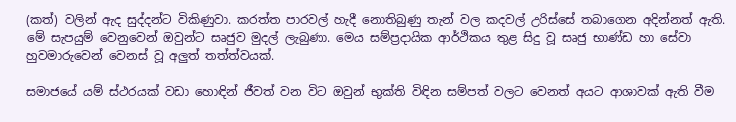(කත්) වලින් ඇද සුද්දන්ට විකිණුවා. කරත්ත පාරවල් හැදී නොතිබුණු තැන් වල කදවල් උරිස්සේ තබාගෙන අදින්නත් ඇති. මේ සැපයුම් වෙනුවෙන් ඔවුන්ට සෘජුව මුදල් ලැබුණා. මෙය සම්ප්‍රදායික ආර්ථිකය තුළ සිදු වූ සෘජු භාණ්ඩ හා සේවා හුවමාරුවෙන් වෙනස් වූ අලුත් තත්ත්වයක්.

සමාජයේ යම් ස්ථරයක් වඩා හොඳින් ජීවත් වන විට ඔවුන් භුක්ති විඳින සම්පත් වලට වෙනත් අයට ආශාවක් ඇති වීම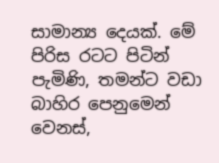සාමාන්‍ය දෙයක්. මේ පිරිස රටට පිටින් පැමිණි, තමන්ට වඩා බාහිර පෙනුමෙන් වෙනස්,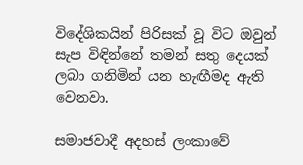විදේශිකයින් පිරිසක් වූ විට ඔවුන් සැප විඳින්නේ තමන් සතු දෙයක් ලබා ගනිමින් යන හැඟීමද ඇති වෙනවා.

සමාජවාදී අදහස් ලංකාවේ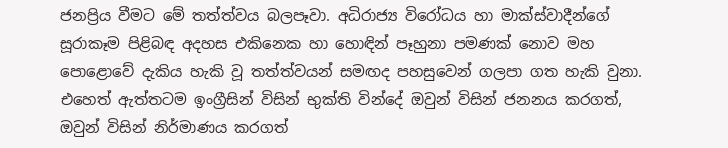ජනප්‍රිය වීමට මේ තත්ත්වය බලපෑවා. අධිරාජ්‍ය විරෝධය හා මාක්ස්වාදීන්ගේ සූරාකෑම පිළිබඳ අදහස එකිනෙක හා හොඳින් පෑහුනා පමණක් නොව මහ පොළොවේ දැකිය හැකි වූ තත්ත්වයන් සමඟද පහසුවෙන් ගලපා ගත හැකි වුනා. එහෙත් ඇත්තටම ඉංග්‍රීසින් විසින් භුක්ති වින්දේ ඔවුන් විසින් ජනනය කරගත්, ඔවුන් විසින් නිර්මාණය කරගත්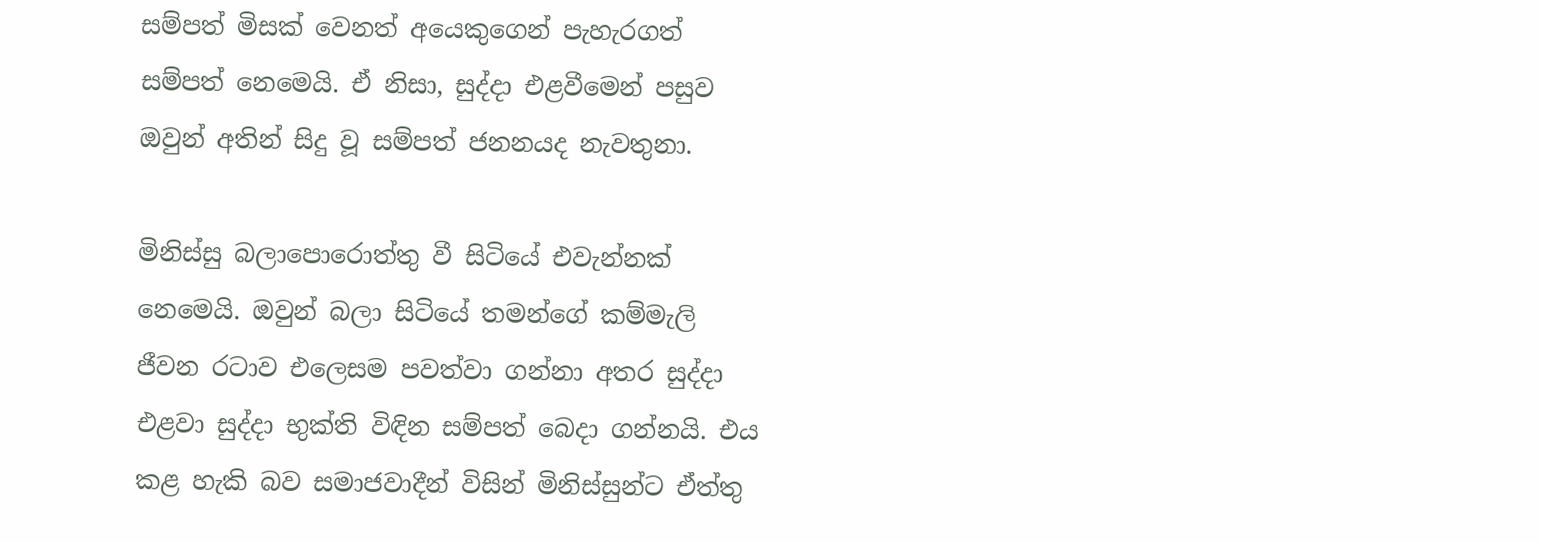සම්පත් මිසක් වෙනත් අයෙකුගෙන් පැහැරගත් සම්පත් නෙමෙයි. ඒ නිසා, සුද්දා එළවීමෙන් පසුව ඔවුන් අතින් සිදු වූ සම්පත් ජනනයද නැවතුනා.

මිනිස්සු බලාපොරොත්තු වී සිටියේ එවැන්නක් නෙමෙයි. ඔවුන් බලා සිටියේ තමන්ගේ කම්මැලි ජීවන රටාව එලෙසම පවත්වා ගන්නා අතර සුද්දා එළවා සුද්දා භුක්ති විඳින සම්පත් බෙදා ගන්නයි. එය කළ හැකි බව සමාජවාදීන් විසින් මිනිස්සුන්ට ඒත්තු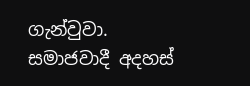ගැන්වුවා. සමාජවාදී අදහස්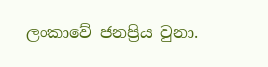ලංකාවේ ජනප්‍රිය වුනා.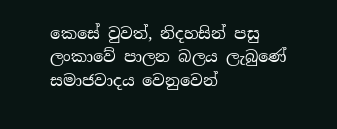කෙසේ වුවත්, නිදහසින් පසු ලංකාවේ පාලන බලය ලැබුණේ සමාජවාදය වෙනුවෙන්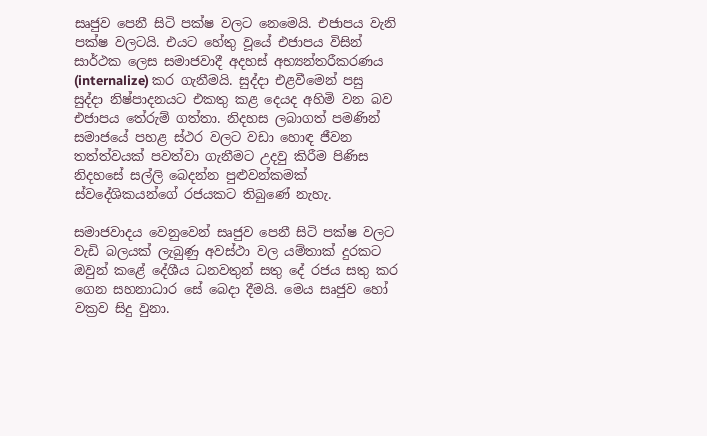සෘජුව පෙනී සිටි පක්ෂ වලට නෙමෙයි. එජාපය වැනි පක්ෂ වලටයි. එයට හේතු වූයේ එජාපය විසින් සාර්ථක ලෙස සමාජවාදී අදහස් අභ්‍යන්තරීකරණය (internalize) කර ගැනීමයි. සුද්දා එළවීමෙන් පසු සුද්දා නිෂ්පාදනයට එකතු කළ දෙයද අහිමි වන බව එජාපය තේරුම් ගත්තා. නිදහස ලබාගත් පමණින් සමාජයේ පහළ ස්ථර වලට වඩා හොඳ ජීවන තත්ත්වයක් පවත්වා ගැනීමට උදවු කිරීම පිණිස නිදහසේ සල්ලි බෙදන්න පුළුවන්කමක් ස්වදේශිකයන්ගේ රජයකට තිබුණේ නැහැ.

සමාජවාදය වෙනුවෙන් සෘජුව පෙනී සිටි පක්ෂ වලට වැඩි බලයක් ලැබුණු අවස්ථා වල යම්තාක් දුරකට ඔවුන් කළේ දේශීය ධනවතුන් සතු දේ රජය සතු කර ගෙන සහනාධාර සේ බෙදා දීමයි. මෙය සෘජුව හෝ වක්‍රව සිදු වුනා.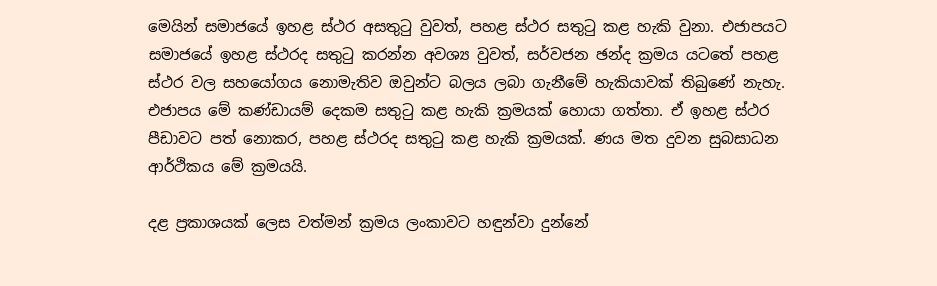මෙයින් සමාජයේ ඉහළ ස්ථර අසතුටු වුවත්, පහළ ස්ථර සතුටු කළ හැකි වුනා. එජාපයට සමාජයේ ඉහළ ස්ථරද සතුටු කරන්න අවශ්‍ය වුවත්, සර්වජන ඡන්ද ක්‍රමය යටතේ පහළ ස්ථර වල සහයෝගය නොමැතිව ඔවුන්ට බලය ලබා ගැනීමේ හැකියාවක් තිබුණේ නැහැ. එජාපය මේ කණ්ඩායම් දෙකම සතුටු කළ හැකි ක්‍රමයක් හොයා ගත්තා. ඒ ඉහළ ස්ථර පීඩාවට පත් නොකර, පහළ ස්ථරද සතුටු කළ හැකි ක්‍රමයක්. ණය මත දුවන සුබසාධන ආර්ථිකය මේ ක්‍රමයයි.

දළ ප්‍රකාශයක් ලෙස වත්මන් ක්‍රමය ලංකාවට හඳුන්වා දුන්නේ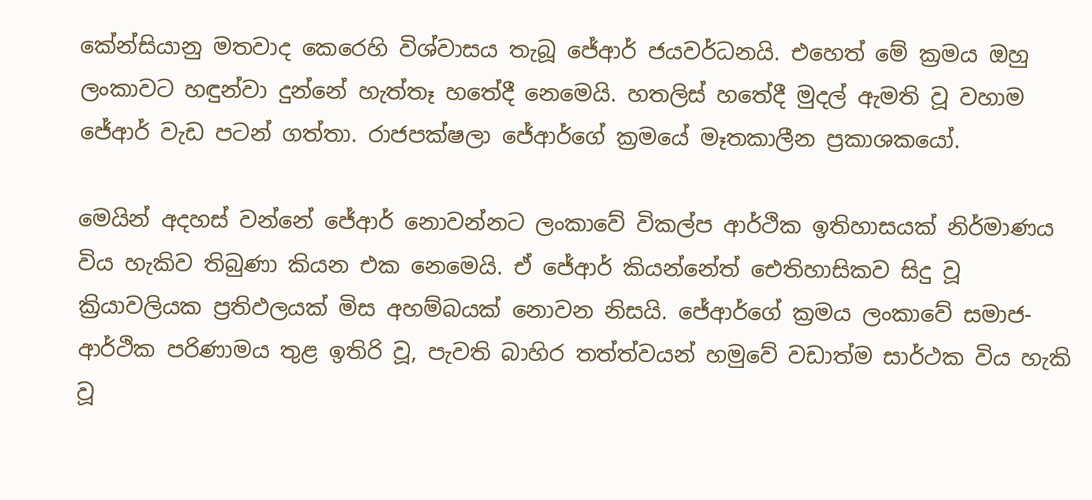කේන්සියානු මතවාද කෙරෙහි විශ්වාසය තැබූ ජේආර් ජයවර්ධනයි. එහෙත් මේ ක්‍රමය ඔහු ලංකාවට හඳුන්වා දුන්නේ හැත්තෑ හතේදී නෙමෙයි. හතලිස් හතේදී මුදල් ඇමති වූ වහාම ජේආර් වැඩ පටන් ගත්තා. රාජපක්ෂලා ජේආර්ගේ ක්‍රමයේ මෑතකාලීන ප්‍රකාශකයෝ.

මෙයින් අදහස් වන්නේ ජේආර් නොවන්නට ලංකාවේ විකල්ප ආර්ථික ඉතිහාසයක් නිර්මාණය විය හැකිව තිබුණා කියන එක නෙමෙයි. ඒ ජේආර් කියන්නේත් ඓතිහාසිකව සිදු වූ ක්‍රියාවලියක ප්‍රතිඵලයක් මිස අහම්බයක් නොවන නිසයි. ජේආර්ගේ ක්‍රමය ලංකාවේ සමාජ-ආර්ථික පරිණාමය තුළ ඉතිරි වූ, පැවති බාහිර තත්ත්වයන් හමුවේ වඩාත්ම සාර්ථක විය හැකි වූ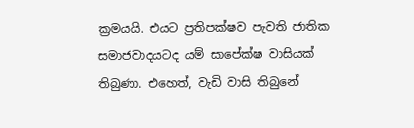ක්‍රමයයි. එයට ප්‍රතිපක්ෂව පැවති ජාතික සමාජවාදයටද යම් සාපේක්ෂ වාසියක් තිබුණා. එහෙත්, වැඩි වාසි තිබුනේ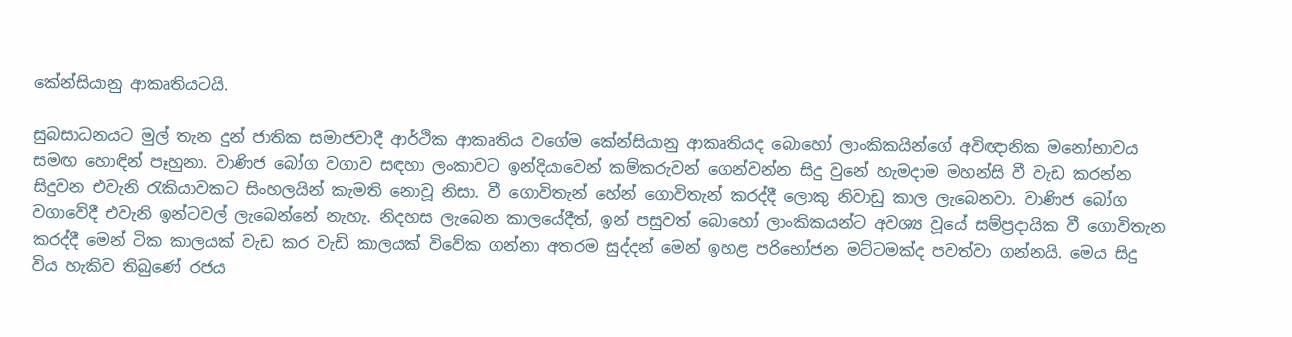කේන්සියානු ආකෘතියටයි.

සුබසාධනයට මුල් තැන දුන් ජාතික සමාජවාදී ආර්ථික ආකෘතිය වගේම කේන්සියානු ආකෘතියද බොහෝ ලාංකිකයින්ගේ අවිඥානික මනෝභාවය සමඟ හොඳින් පෑහුනා. වාණිජ බෝග වගාව සඳහා ලංකාවට ඉන්දියාවෙන් කම්කරුවන් ගෙන්වන්න සිදු වුනේ හැමදාම මහන්සි වී වැඩ කරන්න සිදුවන එවැනි රැකියාවකට සිංහලයින් කැමති නොවූ නිසා. වී ගොවිතැන් හේන් ගොවිතැන් කරද්දී ලොකු නිවාඩු කාල ලැබෙනවා. වාණිජ බෝග වගාවේදී එවැනි ඉන්ටවල් ලැබෙන්නේ නැහැ. නිදහස ලැබෙන කාලයේදීත්, ඉන් පසුවත් බොහෝ ලාංකිකයන්ට අවශ්‍ය වූයේ සම්ප්‍රදායික වී ගොවිතැන කරද්දී මෙන් ටික කාලයක් වැඩ කර වැඩි කාලයක් විවේක ගන්නා අතරම සුද්දන් මෙන් ඉහළ පරිභෝජන මට්ටමක්ද පවත්වා ගන්නයි. මෙය සිදු විය හැකිව තිබුණේ රජය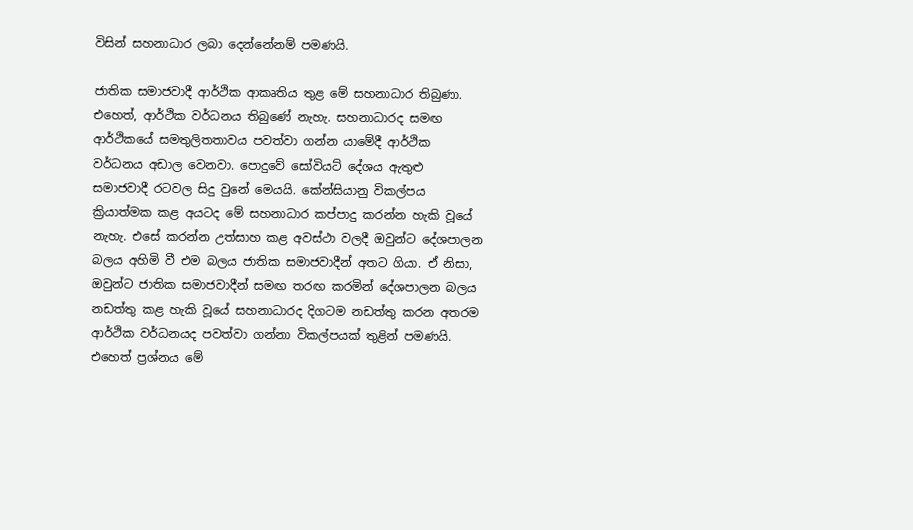විසින් සහනාධාර ලබා දෙන්නේනම් පමණයි.

ජාතික සමාජවාදී ආර්ථික ආකෘතිය තුළ මේ සහනාධාර තිබුණා. එහෙත්, ආර්ථික වර්ධනය තිබුණේ නැහැ. සහනාධාරද සමඟ ආර්ථිකයේ සමතුලිතතාවය පවත්වා ගන්න යාමේදී ආර්ථික වර්ධනය අඩාල වෙනවා. පොදුවේ සෝවියට් දේශය ඇතුළු සමාජවාදී රටවල සිදු වුනේ මෙයයි. කේන්සියානු විකල්පය ක්‍රියාත්මක කළ අයටද මේ සහනාධාර කප්පාදු කරන්න හැකි වූයේ නැහැ. එසේ කරන්න උත්සාහ කළ අවස්ථා වලදී ඔවුන්ට දේශපාලන බලය අහිමි වී එම බලය ජාතික සමාජවාදීන් අතට ගියා. ඒ නිසා, ඔවුන්ට ජාතික සමාජවාදීන් සමඟ තරඟ කරමින් දේශපාලන බලය නඩත්තු කළ හැකි වූයේ සහනාධාරද දිගටම නඩත්තු කරන අතරම ආර්ථික වර්ධනයද පවත්වා ගන්නා විකල්පයක් තුළින් පමණයි. එහෙත් ප්‍රශ්නය මේ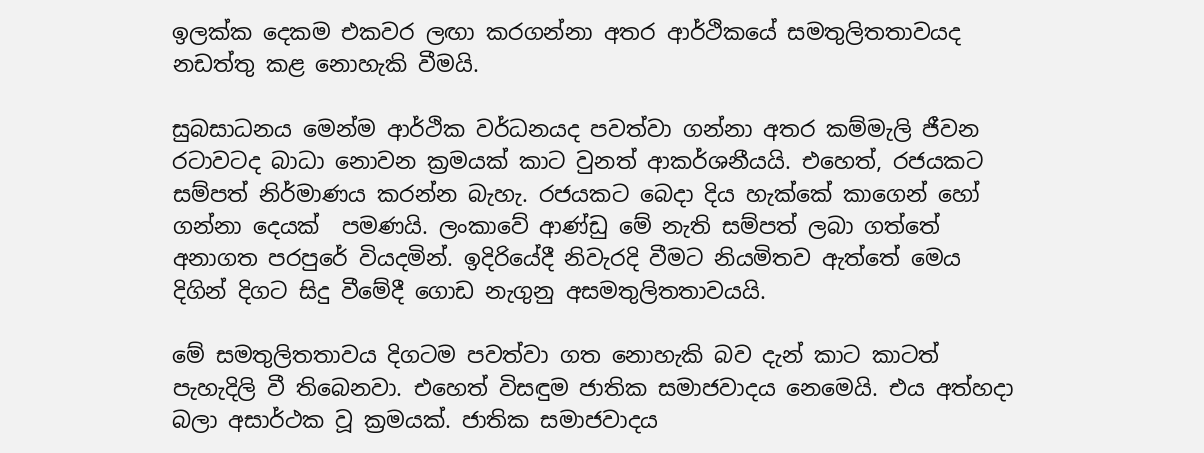ඉලක්ක දෙකම එකවර ලඟා කරගන්නා අතර ආර්ථිකයේ සමතුලිතතාවයද නඩත්තු කළ නොහැකි වීමයි.

සුබසාධනය මෙන්ම ආර්ථික වර්ධනයද පවත්වා ගන්නා අතර කම්මැලි ජීවන රටාවටද බාධා නොවන ක්‍රමයක් කාට වුනත් ආකර්ශනීයයි. එහෙත්, රජයකට සම්පත් නිර්මාණය කරන්න බැහැ. රජයකට බෙදා දිය හැක්කේ කාගෙන් හෝ ගන්නා දෙයක්  පමණයි. ලංකාවේ ආණ්ඩු මේ නැති සම්පත් ලබා ගත්තේ අනාගත පරපුරේ වියදමින්. ඉදිරියේදී නිවැරදි වීමට නියමිතව ඇත්තේ මෙය දිගින් දිගට සිදු වීමේදී ගොඩ නැගුනු අසමතුලිතතාවයයි.

මේ සමතුලිතතාවය දිගටම පවත්වා ගත නොහැකි බව දැන් කාට කාටත් පැහැදිලි වී තිබෙනවා. එහෙත් විසඳුම ජාතික සමාජවාදය නෙමෙයි. එය අත්හදා බලා අසාර්ථක වූ ක්‍රමයක්. ජාතික සමාජවාදය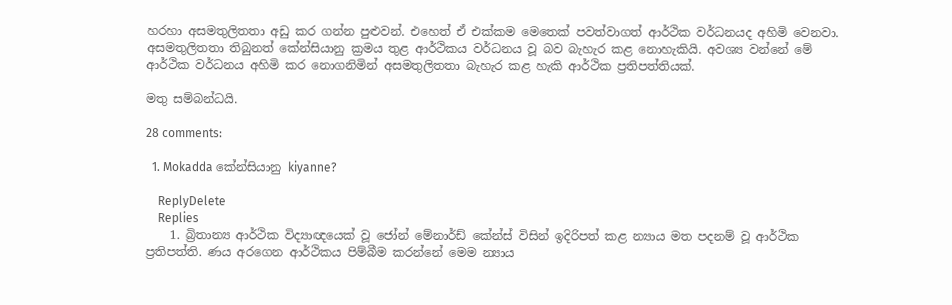හරහා අසමතුලිතතා අඩු කර ගන්න පුළුවන්. එහෙත් ඒ එක්කම මෙතෙක් පවත්වාගත් ආර්ථික වර්ධනයද අහිමි වෙනවා. අසමතුලිතතා තිබුනත් කේන්සියානු ක්‍රමය තුළ ආර්ථිකය වර්ධනය වූ බව බැහැර කළ නොහැකියි. අවශ්‍ය වන්නේ මේ ආර්ථික වර්ධනය අහිමි කර නොගනිමින් අසමතුලිතතා බැහැර කළ හැකි ආර්ථික ප්‍රතිපත්තියක්.

මතු සම්බන්ධයි.

28 comments:

  1. Mokadda කේන්සියානු kiyanne?

    ReplyDelete
    Replies
    1. බ්‍රිතාන්‍ය ආර්ථික විද්‍යාඥයෙක් වූ ජෝන් මේනාර්ඩ් කේන්ස් විසින් ඉදිරිපත් කළ න්‍යාය මත පදනම් වූ ආර්ථික ප්‍රතිපත්ති. ණය අරගෙන ආර්ථිකය පිම්බීම කරන්නේ මෙම න්‍යාය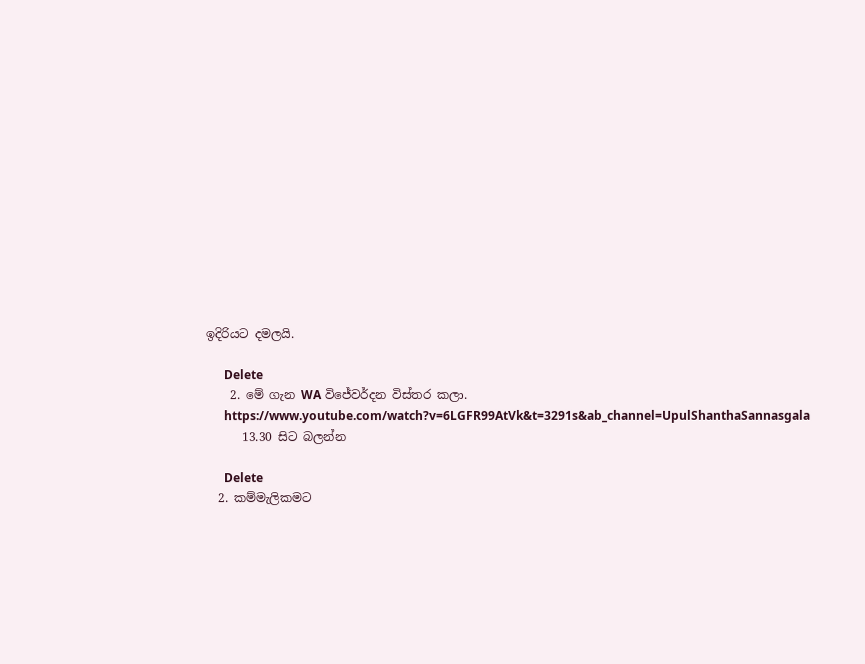ඉදිරියට දමලයි.

      Delete
    2. මේ ගැන WA විජේවර්දන විස්තර කලා.
      https://www.youtube.com/watch?v=6LGFR99AtVk&t=3291s&ab_channel=UpulShanthaSannasgala
      13.30 සිට බලන්න

      Delete
  2. කම්මැලිකමට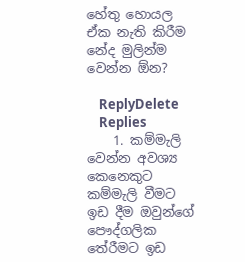හේතු හොයල ඒක නැති කිරීම නේද මුලින්ම වෙන්න ඕන?

    ReplyDelete
    Replies
    1. කම්මැලි වෙන්න අවශ්‍ය කෙනෙකුට කම්මැලි වීමට ඉඩ දීම ඔවුන්ගේ පෞද්ගලික තේරීමට ඉඩ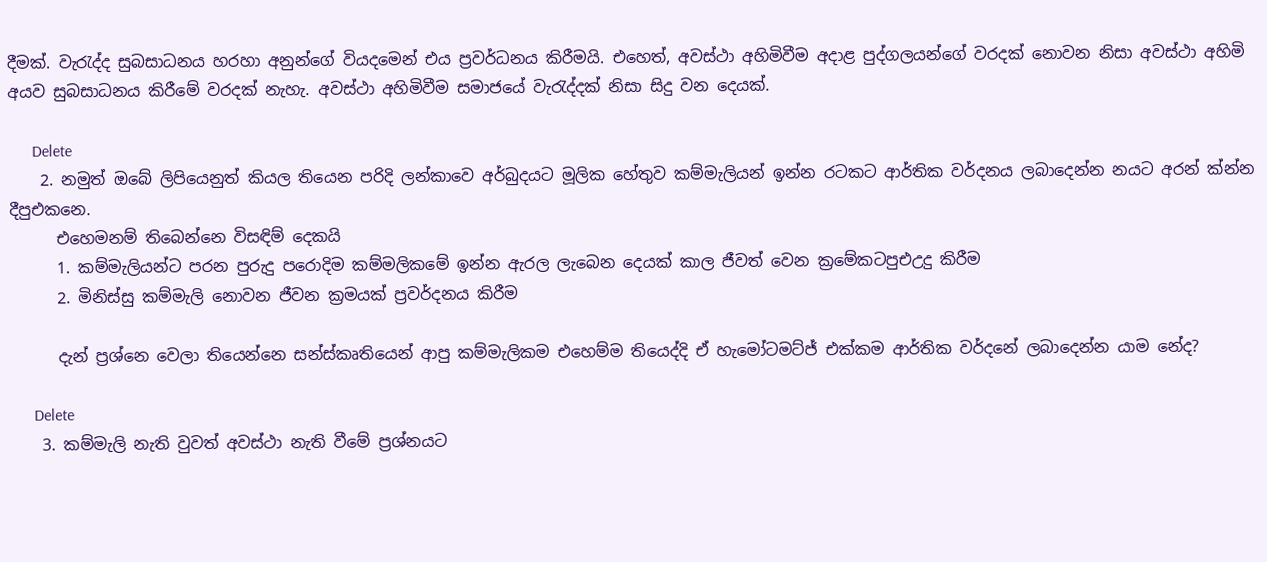දීමක්. වැරැද්ද සුබසාධනය හරහා අනුන්ගේ වියදමෙන් එය ප්‍රවර්ධනය කිරීමයි. එහෙත්, අවස්ථා අහිමිවීම අදාළ පුද්ගලයන්ගේ වරදක් නොවන නිසා අවස්ථා අහිමි අයව සුබසාධනය කිරීමේ වරදක් නැහැ. අවස්ථා අහිමිවීම සමාජයේ වැරැද්දක් නිසා සිදු වන දෙයක්.

      Delete
    2. නමුත් ඔබේ ලිපියෙනුත් කියල තියෙන පරිදි ලන්කාවෙ අර්බුදයට මූලික හේතුව කම්මැලියන් ඉන්න රටකට ආර්තික වර්දනය ලබාදෙන්න නයට අරන් ක්න්න දීපුඑකනෙ.
      එහෙමනම් තිබෙන්නෙ විසඳිම් දෙකයි
      1. කම්මැලියන්ට පරන පුරුදු පරොදිම කම්මලිකමේ ඉන්න ඇරල ලැබෙන දෙයක් කාල ජීවත් වෙන ක්‍රමේකටපුඑඋදු කිරීම
      2. මිනිස්සු කම්මැලි නොවන ජීවන ක්‍රමයක් ප්‍රවර්දනය කිරීම

      දැන් ප්‍රශ්නෙ වෙලා තියෙන්නෙ සන්ස්කෘතියෙන් ආපු කම්මැලිකම එහෙම්ම තියෙද්දි ඒ හැමෝටමට්ජ් එක්කම ආර්තික වර්දනේ ලබාදෙන්න යාම නේද?

      Delete
    3. කම්මැලි නැති වුවත් අවස්ථා නැති වීමේ ප්‍රශ්නයට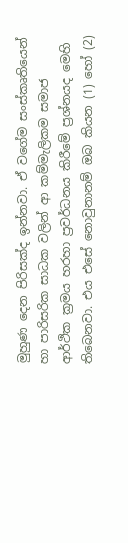මුහුණ දෙන පිරිසක්ද ඉන්නවා. ඒ වගේම සංස්කෘතියෙන් හා පාරිසරික සාධක වලින් ආ කම්මැලිකම සමාජ ආර්ථික ක්‍රමය හරහා ප්‍රවර්ධනය කිරීමේ ප්‍රශ්නයද මෙහි තිබෙනවා. එය එසේ නොවුනානම් ඔබ කියන (1) හෝ (2)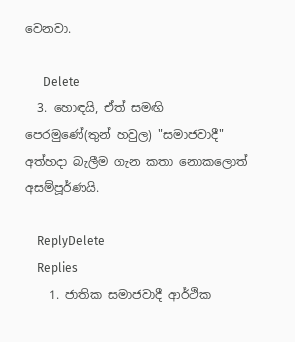වෙනවා.

      Delete
  3. හොඳයි, ඒත් සමඟි පෙරමුණේ(තුන් හවුල) "සමාජවාදී" අත්හදා බැලීම ගැන කතා නොකලොත් අසම්පූර්ණයි.

    ReplyDelete
    Replies
    1. ජාතික සමාජවාදී ආර්ථික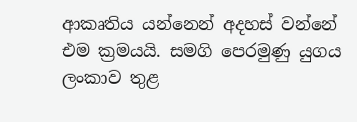ආකෘතිය යන්නෙන් අදහස් වන්නේ එම ක්‍රමයයි. සමගි පෙරමුණු යුගය ලංකාව තුළ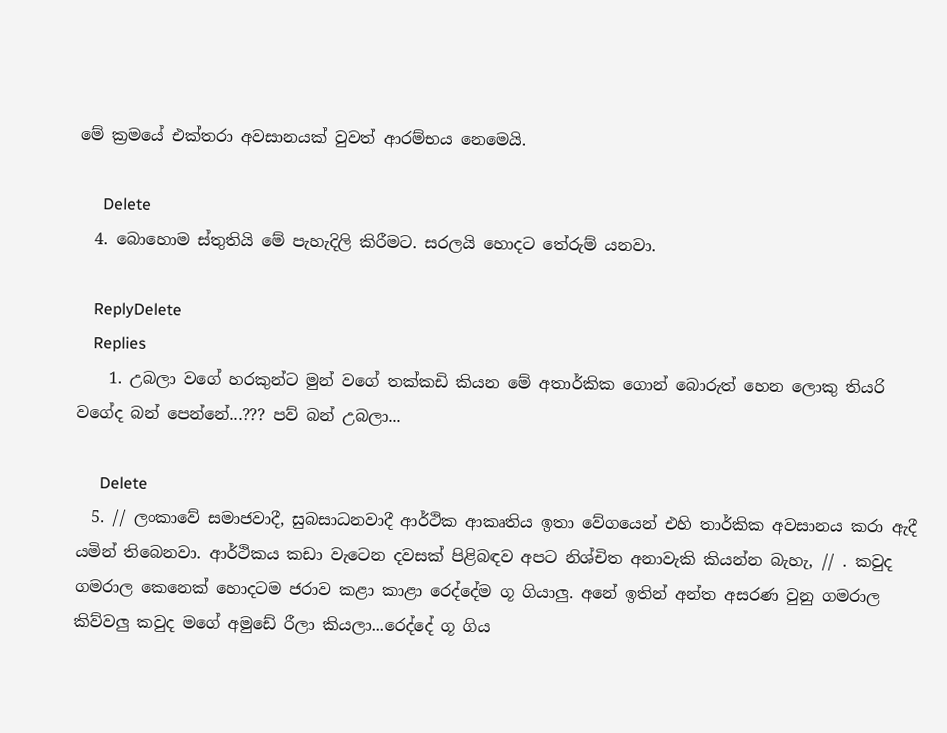මේ ක්‍රමයේ එක්තරා අවසානයක් වුවත් ආරම්භය නෙමෙයි.

      Delete
  4. බොහොම ස්තුතියි මේ පැහැදිලි කිරීමට. සරලයි හොදට තේරුම් යනවා.

    ReplyDelete
    Replies
    1. උබලා වගේ හරකුන්ට මුන් වගේ තක්කඩි කියන මේ අතාර්කික ගොන් බොරුත් හෙන ලොකු තියරි වගේද බන් පෙන්නේ...??? පව් බන් උබලා...

      Delete
  5. // ලංකාවේ සමාජවාදී, සුබසාධනවාදී ආර්ථික ආකෘතිය ඉතා වේගයෙන් එහි තාර්කික අවසානය කරා ඇදී යමින් තිබෙනවා. ආර්ථිකය කඩා වැටෙන දවසක් පිළිබඳව අපට නිශ්චිත අනාවැකි කියන්න බැහැ, // . කවුද ගමරාල කෙනෙක් හොදටම ජරාව කළා කාළා රෙද්දේම ගූ ගියාලු. අනේ ඉතින් අන්ත අසරණ වුනු ගමරාල කිව්වලු කවුද මගේ අමුඩේ රීලා කියලා...රෙද්දේ ගූ ගිය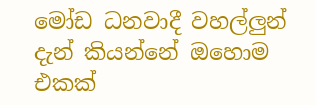මෝඩ ධනවාදී වහල්ලුන් දැන් කියන්නේ ඔහොම එකක්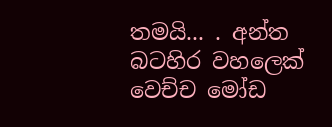තමයි... . අන්ත බටහිර වහලෙක් වෙච්ච මෝඩ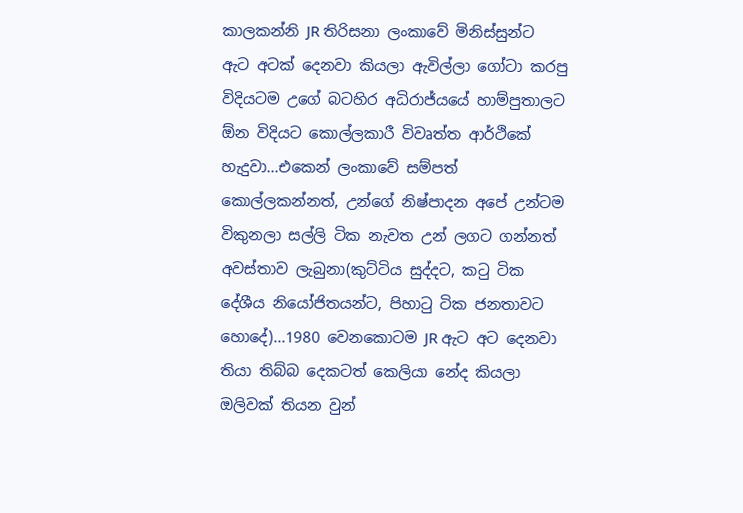කාලකන්නි JR තිරිසනා ලංකාවේ මිනිස්සුන්ට ඇට අටක් දෙනවා කියලා ඇවිල්ලා ගෝටා කරපු විදියටම උගේ බටහිර අධිරාජ්යයේ හාම්පුතාලට ඕන විදියට කොල්ලකාරී විවෘත්ත ආර්ථිකේ හැදුවා...එකෙන් ලංකාවේ සම්පත් කොල්ලකන්නත්, උන්ගේ නිෂ්පාදන අපේ උන්ටම විකුනලා සල්ලි ටික නැවත උන් ලගට ගන්නත් අවස්තාව ලැබුනා(කුට්ටිය සුද්දට, කටු ටික දේශීය නියෝජිතයන්ට, පිහාටු ටික ජනතාවට හොදේ)...1980 වෙනකොටම JR ඇට අට දෙනවා තියා තිබ්බ දෙකටත් කෙලියා නේද කියලා ඔලිවක් තියන වුන්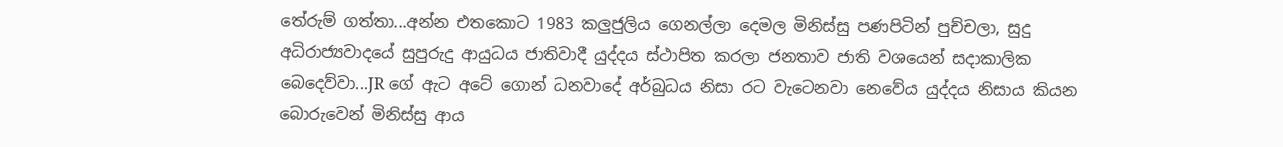තේරුම් ගත්තා...අන්න එතකොට 1983 කලුජුලිය ගෙනල්ලා දෙමල මිනිස්සු පණපිටින් පුච්චලා, සුදු අධිරාජ්‍යවාදයේ සුපුරුදු ආයුධය ජාතිවාදී යුද්දය ස්ථාපිත කරලා ජනතාව ජාති වශයෙන් සදාකාලික බෙදෙව්වා...JR ගේ ඇට අටේ ගොන් ධනවාදේ අර්බුධය නිසා රට වැටෙනවා නෙවේය යුද්දය නිසාය කියන බොරුවෙන් මිනිස්සු ආය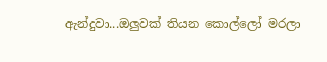ඇන්දුවා...ඔලුවක් තියන කොල්ලෝ මරලා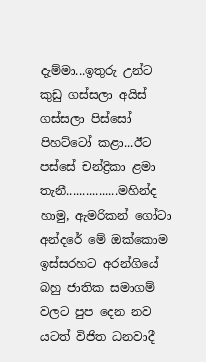දැම්මා...ඉතුරු උන්ට කුඩු ගස්සලා අයිස් ගස්සලා පිස්සෝ පිහට්ටෝ කළා...ඊට පස්සේ චන්ද්‍රිකා ළමා තැනී................මහින්ද හාමු, ඇමරිකන් ගෝටා අන්දරේ මේ ඔක්කොම ඉස්සරහට අරන්ගියේ බහු ජාතික සමාගම් වලට පුප දෙන නව යටත් විජිත ධනවාදී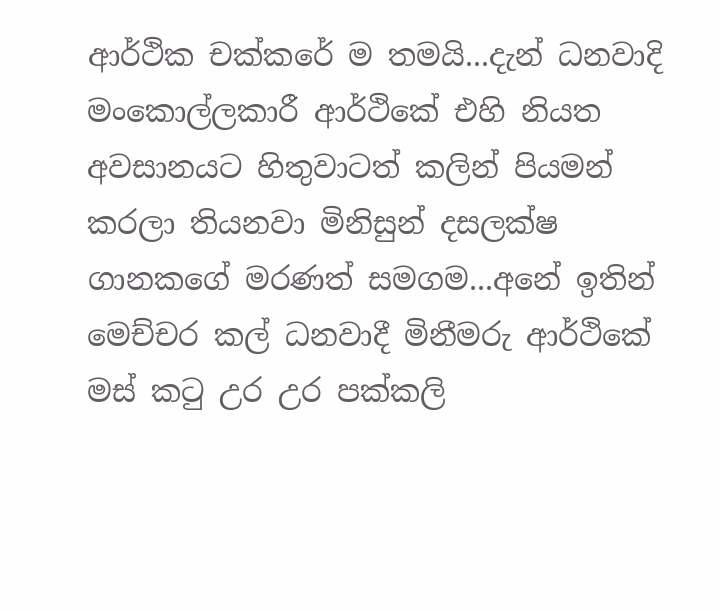ආර්ථික චක්කරේ ම තමයි...දැන් ධනවාදි මංකොල්ලකාරී ආර්ථිකේ එහි නියත අවසානයට හිතුවාටත් කලින් පියමන් කරලා තියනවා මිනිසුන් දසලක්ෂ ගානකගේ මරණත් සමගම...අනේ ඉතින් මෙච්චර කල් ධනවාදී මිනීමරු ආර්ථිකේ මස් කටු උර උර පක්කලි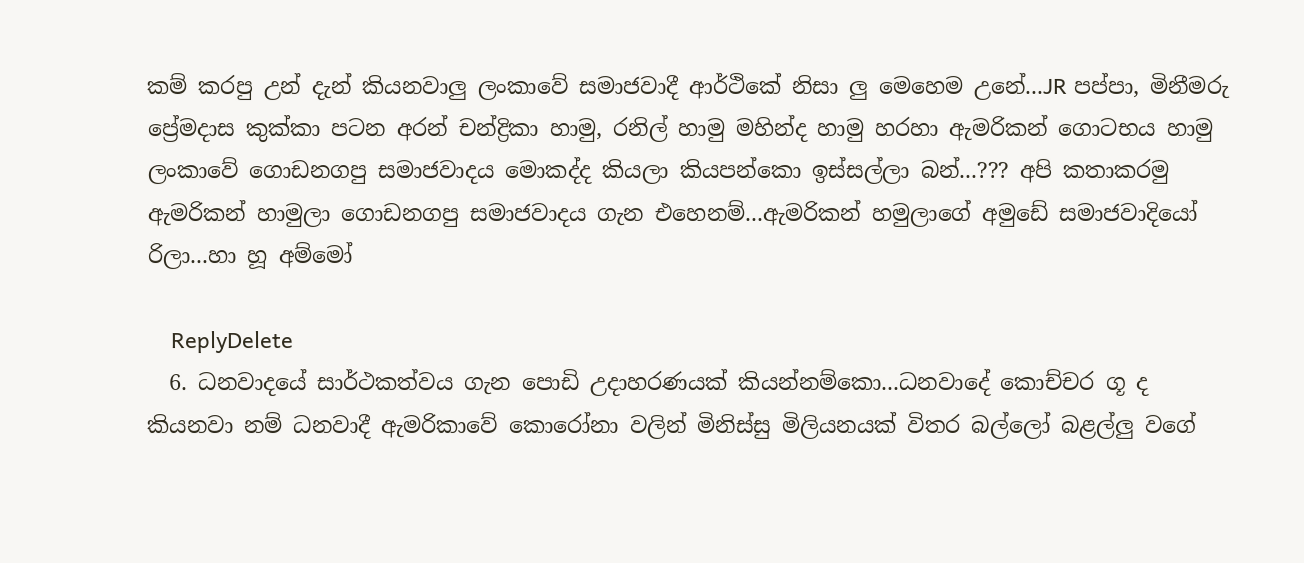කම් කරපු උන් දැන් කියනවාලු ලංකාවේ සමාජවාදී ආර්ථිකේ නිසා ලු මෙහෙම උනේ...JR පප්පා, මිනීමරු ප්‍රේමදාස කුක්කා පටන අරන් චන්ද්‍රිකා හාමු, රනිල් හාමු මහින්ද හාමු හරහා ඇමරිකන් ගොටභය හාමු ලංකාවේ ගොඩනගපු සමාජවාදය මොකද්ද කියලා කියපන්කො ඉස්සල්ලා බන්...??? අපි කතාකරමු ඇමරිකන් හාමුලා ගොඩනගපු සමාජවාදය ගැන එහෙනම්...ඇමරිකන් හමුලාගේ අමුඩේ සමාජවාදියෝ රිලා...හා හූ අම්මෝ

    ReplyDelete
  6. ධනවාදයේ සාර්ථකත්වය ගැන පොඩි උදාහරණයක් කියන්නම්කො...ධනවාදේ කොච්චර ගූ ද කියනවා නම් ධනවාදී ඇමරිකාවේ කොරෝනා වලින් මිනිස්සු මිලියනයක් විතර බල්ලෝ බළල්ලු වගේ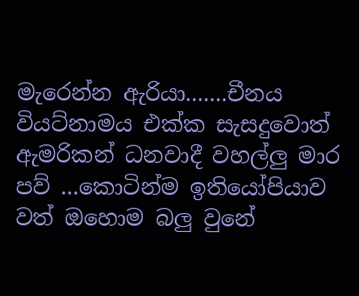මැරෙන්න ඇරියා.......චීනය වියට්නාමය එක්ක සැසදුවොත් ඇමරිකන් ධනවාදී වහල්ලු මාර පව් ...කොටින්ම ඉතියෝපියාව වත් ඔහොම බලු වුනේ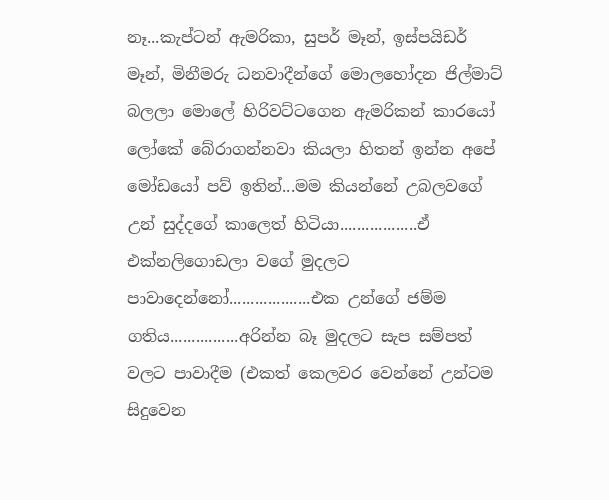නෑ...කැප්ටන් ඇමරිකා, සුපර් මෑන්, ඉස්පයිඩර් මෑන්, මිනීමරු ධනවාදීන්ගේ මොලහෝදන ජිල්මාට් බලලා මොලේ හිරිවට්ටගෙන ඇමරිකන් කාරයෝ ලෝකේ බේරාගන්නවා කියලා හිතන් ඉන්න අපේ මෝඩයෝ පව් ඉතින්...මම කියන්නේ උබලවගේ උන් සුද්දගේ කාලෙත් හිටියා..................ඒ එක්නලිගොඩලා වගේ මුදලට පාවාදෙන්නෝ...................එක උන්ගේ ජම්ම ගතිය................අරින්න බෑ මුදලට සැප සම්පත් වලට පාවාදීම (එකත් කෙලවර වෙන්නේ උන්ටම සිදුවෙන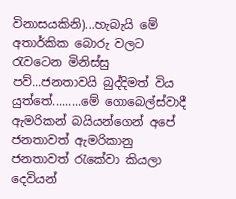විනාසයකිනි)...හැබැයි මේ අතාර්කික බොරු වලට රැවටෙන මිනිස්සු පව්...ජනතාවයි බුද්දිමත් විය යුත්තේ.........මේ ගොබෙල්ස්වාදී ඇමරිකන් බයියන්ගෙන් අපේ ජනතාවත් ඇමරිකානු ජනතාවත් රැකේවා කියලා දෙවියන්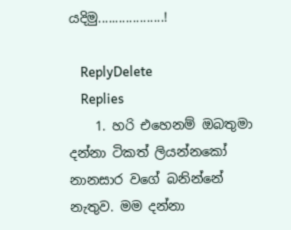යදිමු...................!

    ReplyDelete
    Replies
    1. හරි එහෙනම් ඔබතුමා දන්නා ටිකත් ලියන්නකෝ නානසාර වගේ බනින්නේ නැතුව. මම දන්නා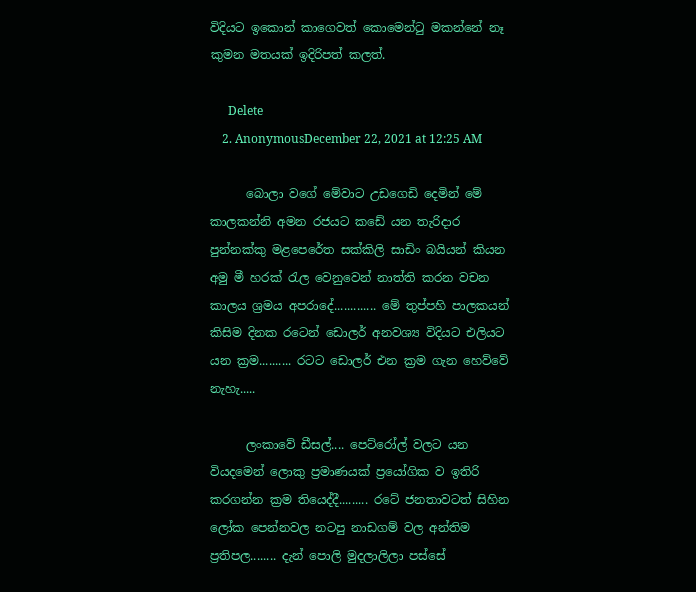විදියට ඉකොන් කාගෙවත් කොමෙන්ටු මකන්නේ නෑ කුමන මතයක් ඉදිරිපත් කලත්.

      Delete
    2. AnonymousDecember 22, 2021 at 12:25 AM

      බොලා වගේ මේවාට උඩගෙඩි දෙමින් මේ කාලකන්නි අමන රජයට කඩේ යන තැරිදාර පුන්නක්කු මළපෙරේත සක්කිලි සාඩිං බයියන් කියන අමු මී හරක් රැල වෙනුවෙන් නාත්ති කරන වචන කාලය ශ්‍රමය අපරාදේ............. මේ තුප්පහි පාලකයන් කිසිම දිනක රටෙන් ඩොලර් අනවශ්‍ය විදියට එලියට යන ක්‍රම.......... රටට ඩොලර් එන ක්‍රම ගැන හෙව්වේ නැහැ.....

      ලංකාවේ ඩීසල්.... පෙට්රෝල් වලට යන වියදමෙන් ලොකු ප්‍රමාණයක් ප්‍රයෝගික ව ඉතිරි කරගන්න ක්‍රම තියෙද්දී......... රටේ ජනතාවටත් සිහින ලෝක පෙන්නවල නටපු නාඩගම් වල අන්තිම ප්‍රතිපල........ දැන් පොලි මුදලාලිලා පස්සේ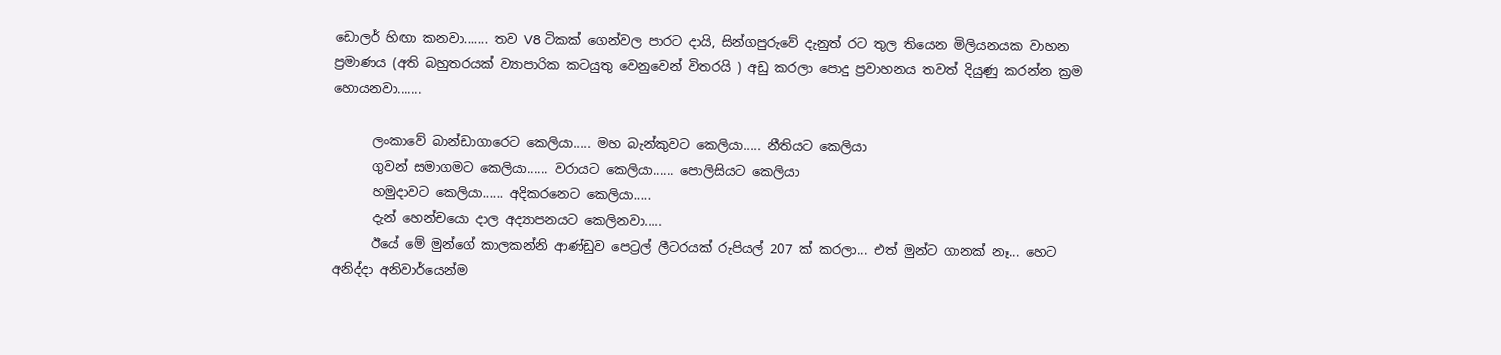ඩොලර් හිඟා කනවා....... තව V8 ටිකක් ගෙන්වල පාරට දායි, සින්ගපුරුවේ දැනුත් රට තුල තියෙන මිලියනයක වාහන ප්‍රමාණය (අති බහුතරයක් ව්‍යාපාරික කටයුතු වෙනුවෙන් විතරයි ) අඩු කරලා පොදු ප්‍රවාහනය තවත් දියුණු කරන්න ක්‍රම හොයනවා.......

      ලංකාවේ බාන්ඩාගාරෙට කෙලියා..... මහ බැන්කුවට කෙලියා..... නීතියට කෙලියා
      ගුවන් සමාගමට කෙලියා...... වරායට කෙලියා...... පොලිසියට කෙලියා
      හමුදාවට කෙලියා...... අදිකරනෙට කෙලියා.....
      දැන් හෙන්චයො දාල අද්‍යාපනයට කෙලිනවා.....
      ඊයේ මේ මුන්ගේ කාලකන්නි ආණ්ඩුව පෙට්‍රල් ලීටරයක් රුපියල් 207 ක් කරලා... එත් මුන්ට ගානක් නෑ... හෙට අනිද්දා අනිවාර්යෙන්ම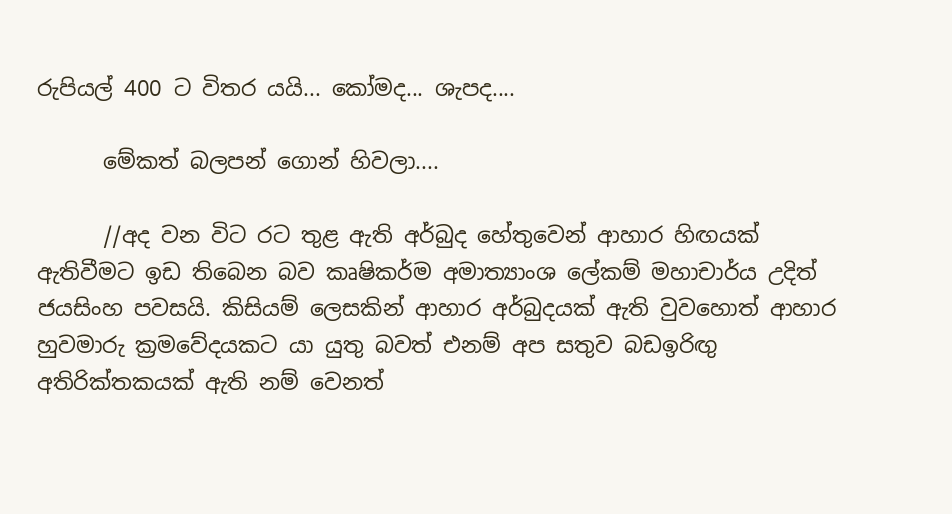රුපියල් 400 ට විතර යයි... කෝමද... ශැපද....

      මේකත් බලපන් ගොන් හිවලා....

      //අද වන විට රට තුළ ඇති අර්බුද හේතුවෙන් ආහාර හිඟයක් ඇතිවීමට ඉඩ තිබෙන බව කෘෂිකර්ම අමාත්‍යාංශ ලේකම් මහාචාර්ය උදිත් ජයසිංහ පවසයි. කිසියම් ලෙසකින් ආහාර අර්බුදයක් ඇති වුවහොත් ආහාර හුවමාරු ක්‍රමවේදයකට යා යුතු බවත් එනම් අප සතුව බඩඉරිඟු අතිරික්තකයක් ඇති නම් වෙනත්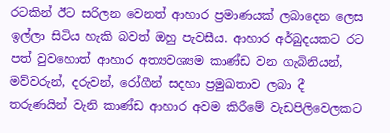රටකින් ඊට සරිලන වෙනත් ආහාර ප්‍රමාණයක් ලබාදෙන ලෙස ඉල්ලා සිටිය හැකි බවත් ඔහු පැවසීය. ආහාර අර්බුදයකට රට පත් වුවහොත් ආහාර අත්‍යවශ්‍යම කාණ්ඩ වන ගැබිනියන්, මව්වරුන්, දරුවන්, රෝගීන් සදහා ප්‍රමුඛතාව ලබා දී තරුණයින් වැනි කාණ්ඩ ආහාර අවම කිරීමේ වැඩපිලිවෙලකට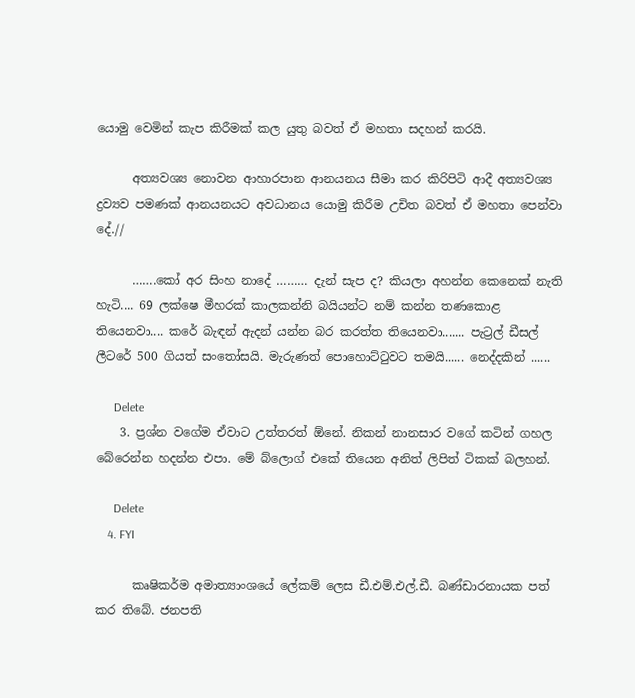යොමු වෙමින් කැප කිරීමක් කල යුතු බවත් ඒ මහතා සදහන් කරයි.

      අත්‍යවශ්‍ය නොවන ආහාරපාන ආනයනය සීමා කර කිරිපිටි ආදී අත්‍යවශ්‍ය ද්‍රව්‍යව පමණක් ආනයනයට අවධානය යොමු කිරීම උචිත බවත් ඒ මහතා පෙන්වා දේ.//

      …….කෝ අර සිංහ නාදේ ……… දැන් සැප ද? කියලා අහන්න කෙනෙක් නැති හැටි.... 69 ලක්ෂෙ මීහරක් කාලකන්නි බයියන්ට නම් කන්න තණකොළ තියෙනවා.... කරේ බැඳන් ඇදන් යන්න බර කරත්ත තියෙනවා....... පැට්‍රල් ඩීසල් ලීටරේ 500 ගියත් සංතෝසයි. මැරුණත් පොහොට්ටුවට තමයි...... නෙද්දකින් ......

      Delete
    3. ප්‍රශ්න වගේම ඒවාට උත්තරත් ඕනේ. නිකන් නානසාර වගේ කටින් ගහල බේරෙන්න හදන්න එපා. මේ බ්ලොග් එකේ තියෙන අනිත් ලිපිත් ටිකක් බලහන්.

      Delete
    4. FYI

      කෘෂිකර්ම අමාත්‍යාංශයේ ලේකම් ලෙස ඩී.එම්.එල්.ඩී. බණ්ඩාරනායක පත් කර තිබේ. ජනපති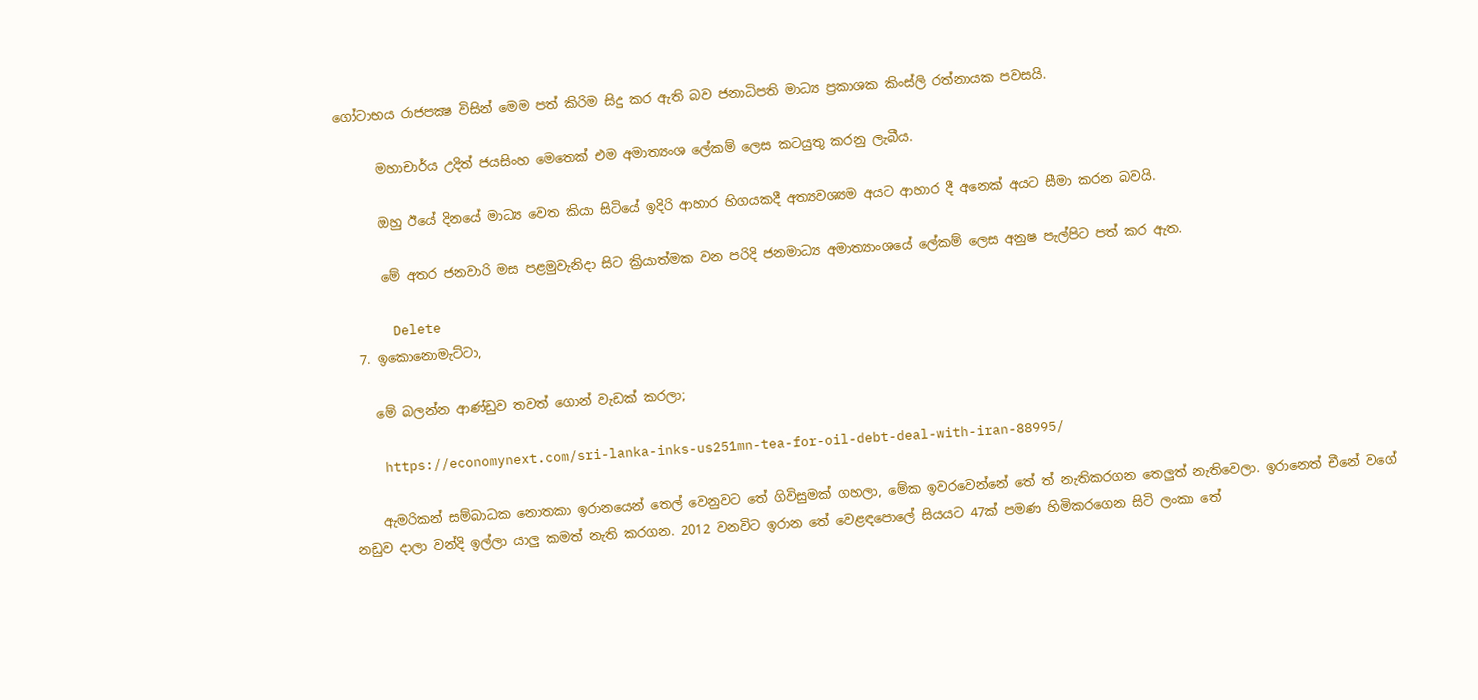ගෝටාභය රාජපක්‍ෂ විසින් මෙම පත් කිරිම සිදු කර ඇති බව ජනාධිපති මාධ්‍ය ප්‍රකාශක කිංස්ලි රත්නායක පවසයි.

      මහාචාර්ය උදිත් ජයසිංහ මෙතෙක් එම අමාත්‍යංශ ලේකම් ලෙස කටයුතු කරනු ලැබීය.

      ඔහු ඊයේ දිනයේ මාධ්‍ය වෙත කියා සිටියේ ඉදිරි ආහාර හිගයකදී අත්‍යවශ්‍යම අයට ආහාර දී අනෙක් අයට සීමා කරන බවයි.

      මේ අතර ජනවාරි මස පළමුවැනිදා සිට ක්‍රියාත්මක වන පරිදි ජනමාධ්‍ය අමාත්‍යාංශයේ ලේකම් ලෙස අනුෂ පැල්පිට පත් කර ඇත.

      Delete
  7. ඉකොනොමැට්ටා,

    මේ බලන්න ආණ්ඩුව තවත් ගොන් වැඩක් කරලා;

    https://economynext.com/sri-lanka-inks-us251mn-tea-for-oil-debt-deal-with-iran-88995/

    ඇමරිකන් සම්බාධක නොතකා ඉරානයෙන් තෙල් වෙනුවට තේ ගිවිසුමක් ගහලා, මේක ඉවරවෙන්නේ තේ ත් නැතිකරගන තෙලුත් නැතිවෙලා. ඉරානෙත් චීනේ වගේ නඩුව දාලා වන්දි ඉල්ලා යාලු කමත් නැති කරගන. 2012 වනවිට ඉරාන තේ වෙළඳපොලේ සියයට 47ක් පමණ හිමිකරගෙන සිටි ලංකා තේ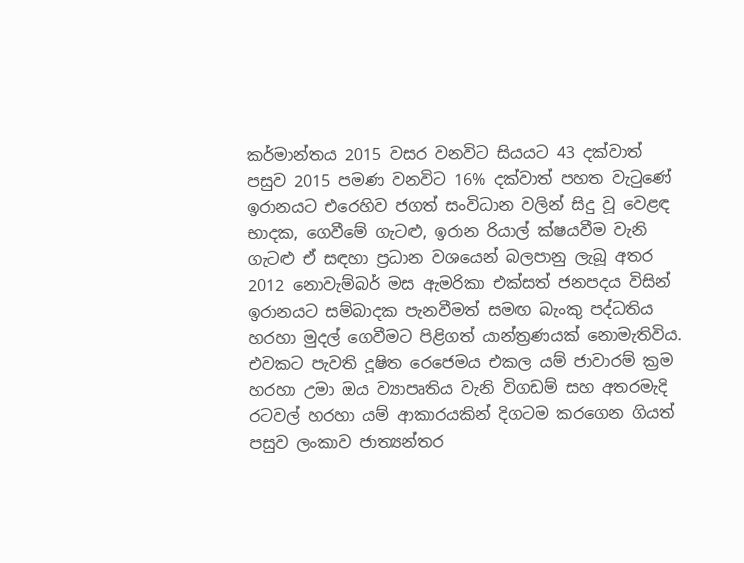කර්මාන්තය 2015 වසර වනවිට සියයට 43 දක්වාත් පසුව 2015 පමණ වනවිට 16% දක්වාත් පහත වැටුණේ ඉරානයට එරෙහිව ජගත් සංවිධාන වලින් සිදු වූ වෙළඳ භාදක, ගෙවීමේ ගැටළු, ඉරාන රියාල් ක්ෂයවීම වැනි ගැටළු ඒ සඳහා ප්‍රධාන වශයෙන් බලපානු ලැබූ අතර 2012 නොවැම්බර් මස ඇමරිකා එක්සත් ජනපදය විසින් ඉරානයට සම්බාදක පැනවීමත් සමඟ බැංකු පද්ධතිය හරහා මුදල් ගෙවීමට පිළිගත් යාන්ත්‍රණයක් නොමැතිවිය. එවකට පැවති දූෂිත රෙජෙමය එකල යම් ජාවාරම් ක්‍රම හරහා උමා ඔය ව්‍යාපෘතිය වැනි විගඩම් සහ අතරමැදි රටවල් හරහා යම් ආකාරයකින් දිගටම කරගෙන ගියත් පසුව ලංකාව ජාත්‍යන්තර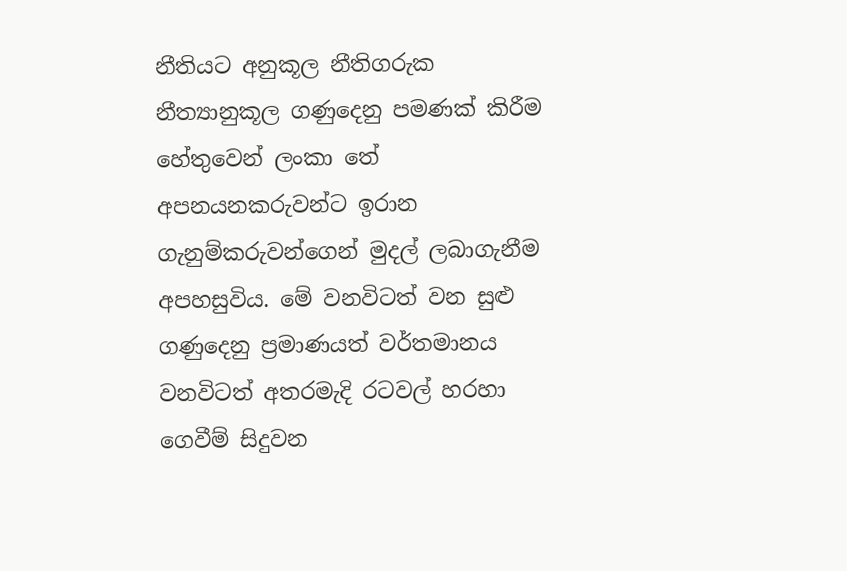නීතියට අනුකූල නීතිගරුක නීත්‍යානුකූල ගණුදෙනු පමණක් කිරීම හේතුවෙන් ලංකා තේ අපනයනකරුවන්ට ඉරාන ගැනුම්කරුවන්ගෙන් මුදල් ලබාගැනීම අපහසුවිය. මේ වනවිටත් වන සුළු ගණුදෙනු ප්‍රමාණයත් වර්තමානය වනවිටත් අතරමැදි රටවල් හරහා ගෙවීම් සිදුවන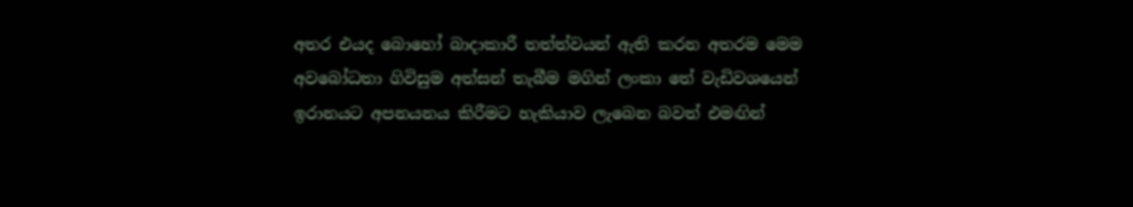අතර එයද බො‍හෝ බාදාකාරී තත්ත්වයන් ඇති කරන අතරම මෙම අවබෝධතා ගිවිසුම අත්සන් තැබීම මගින් ලංකා තේ වැඩිවශයෙන් ඉරානයට අපනයනය කිරීමට හැකියාව ලැබෙන බවත් එමඟින්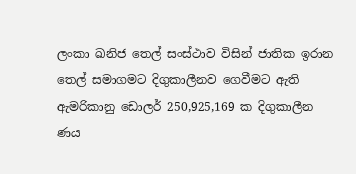ලංකා ඛනිජ තෙල් සංස්ථාව විසින් ජාතික ඉරාන තෙල් සමාගමට දිගුකාලීනව ගෙවීමට ඇති ඇමරිකානු ඩොලර් 250,925,169 ක දිගුකාලීන ණය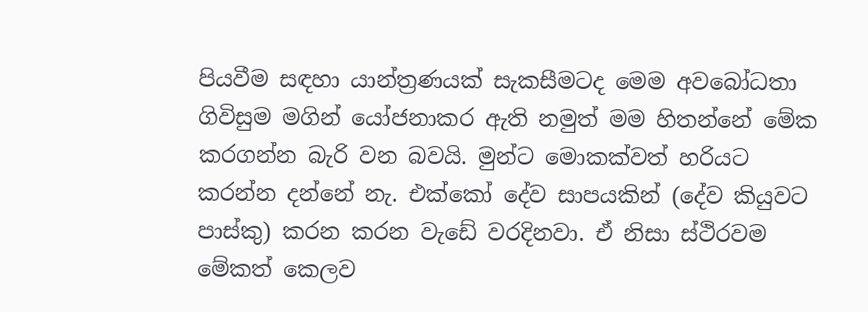පියවීම සඳහා යාන්ත්‍රණයක් සැකසීමටද මෙම අවබෝධතා ගිවිසුම මගින් යෝජනාකර ඇති නමුත් මම හිතන්නේ මේක කරගන්න බැරි වන බවයි. මුන්ට මොකක්වත් හරියට කරන්න දන්නේ නැ. එක්කෝ දේව සාපයකින් (දේව කියුවට පාස්කු) කරන කරන වැඩේ වරදිනවා. ඒ නිසා ස්ථිරවම මේකත් කෙලව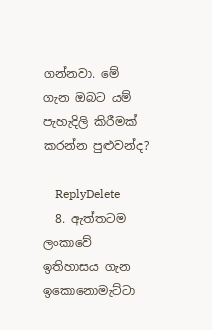ගන්නවා. මේ ගැන ඔබට යම් පැහැදිලි කිරීමක් කරන්න පුළුවන්ද?

    ReplyDelete
  8. ඇත්තටම ලංකාවේ ඉතිහාසය ගැන ඉකොනොමැට්ටා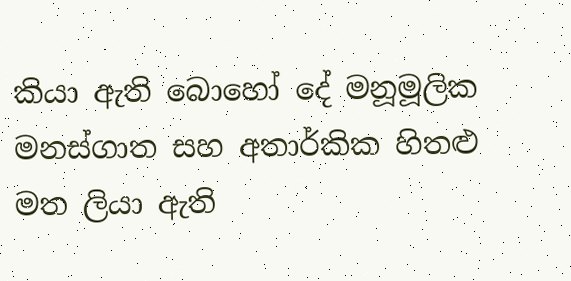කියා ඇති බොහෝ දේ මනූමූලික මනස්ගාත සහ අතාර්කික හිතළු මත ලියා ඇති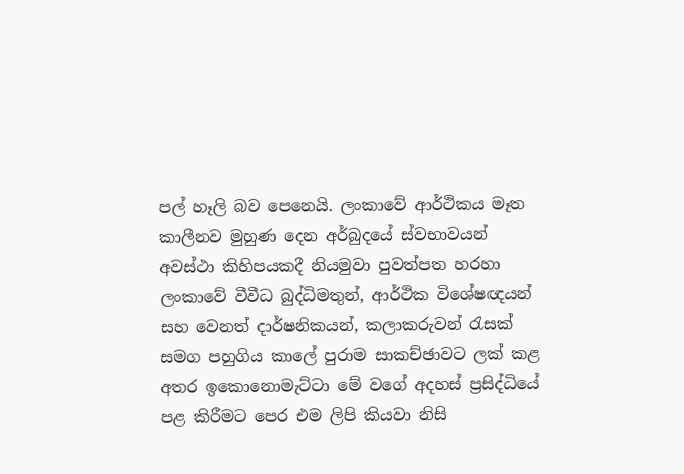පල් හෑලි බව පෙනෙයි. ලංකාවේ ආර්ථිකය මෑත කාලීනව මුහුණ දෙන අර්බුදයේ ස්වභාවයන් අවස්ථා කිහිපයකදී නියමුවා පුවත්පත හරහා ලංකාවේ වීවීධ බුද්ධිමතුන්, ආර්ථික විශේෂඥයන් සහ වෙනත් දාර්ෂනිකයන්, කලාකරුවන් රැසක් සමග පහුගිය කාලේ පුරාම සාකච්ඡාවට ලක් කළ අතර ඉකොනොමැට්ටා මේ වගේ අදහස් ප්‍රසිද්ධියේ පළ කිරීමට පෙර එම ලිපි කියවා නිසි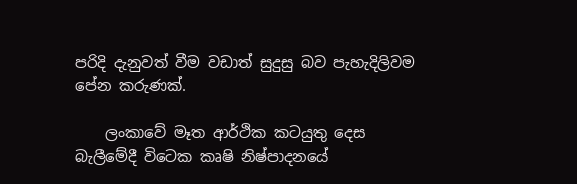පරිදි දැනුවත් වීම වඩාත් සුදුසු බව පැහැදිලිවම පේන කරුණක්.

    ලංකාවේ මෑත ආර්ථික කටයුතු දෙස බැලීමේදී විටෙක කෘෂි නිෂ්පාදනයේ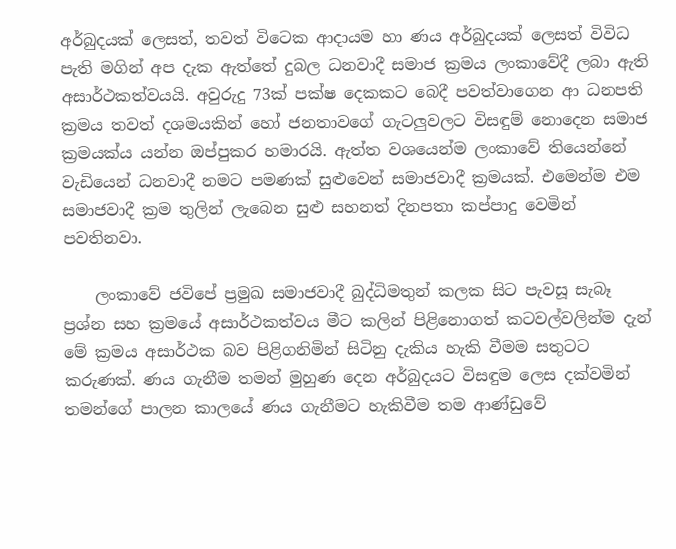අර්බුදයක් ලෙසත්, තවත් විටෙක ආදායම හා ණය අර්බුදයක් ලෙසත් විවිධ පැති මගින් අප දැක ඇත්තේ දුබල ධනවාදී සමාජ ක්‍රමය ලංකාවේදී ලබා ඇති අසාර්ථකත්වයයි. අවුරුදු 73ක් පක්ෂ දෙකකට බෙදී පවත්වාගෙන ආ ධනපති ක්‍රමය තවත් දශමයකින් හෝ ජනතාවගේ ගැටලුවලට විසඳුම් නොදෙන සමාජ ක්‍රමයක්ය යන්න ඔප්පුකර හමාරයි. ඇත්ත වශයෙන්ම ලංකාවේ තියෙන්නේ වැඩියෙන් ධනවාදී නමට පමණක් සුළුවෙන් සමාජවාදී ක්‍රමයක්. එමෙන්ම එම සමාජවාදී ක්‍රම තුලින් ලැබෙන සුළු සහනත් දිනපතා කප්පාදු වෙමින් පවතිනවා.

    ලංකාවේ ජවිපේ ප්‍රමුඛ සමාජවාදී බුද්ධිමතුන් කලක සිට පැවසූ සැබෑ ප්‍රශ්න සහ ක්‍රමයේ අසාර්ථකත්වය මීට කලින් පිළිනොගත් කටවල්වලින්ම දැන් මේ ක්‍රමය අසාර්ථක බව පිළිගනිමින් සිටිනු දැකිය හැකි වීමම සතුටට කරුණක්. ණය ගැනීම තමන් මුහුණ දෙන අර්බුදයට විසඳුම ලෙස දක්වමින් තමන්ගේ පාලන කාලයේ ණය ගැනීමට හැකිවීම තම ආණ්ඩුවේ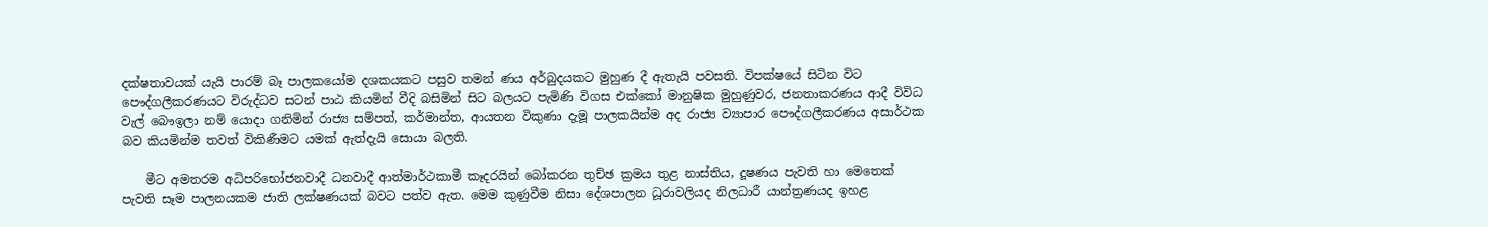දක්ෂතාවයක් යැයි පාරම් බෑ පාලකයෝම දශකයකට පසුව තමන් ණය අර්බුදයකට මුහුණ දී ඇතැයි පවසති. විපක්ෂයේ සිටින විට පෞද්ගලීකරණයට විරුද්ධව සටන් පාඨ කියමින් වීදි බසිමින් සිට බලයට පැමිණි විගස එක්කෝ මානුෂික මුහුණුවර, ජනතාකරණය ආදී විවිධ වැල් බෞඉලා නම් යොදා ගනිමින් රාජ්‍ය සම්පත්, කර්මාන්ත, ආයතන විකුණා දැමූ පාලකයින්ම අද රාජ්‍ය ව්‍යාපාර පෞද්ගලීකරණය අසාර්ථක බව කියමින්ම තවත් විකිණීමට යමක් ඇත්දැයි සොයා බලති.

    මීට අමතරම අධිපරිභෝජනවාදී ධනවාදී ආත්මාර්ථකාමී කෑදරයින් බෝකරන තුච්ඡ ක්‍රමය තුළ නාස්තිය, දූෂණය පැවති හා මෙතෙක් පැවති සෑම පාලනයකම ජාති ලක්ෂණයක් බවට පත්ව ඇත. මෙම කුණුවීම නිසා දේශපාලන ධූරාවලියද නිලධාරී යාන්ත්‍රණයද ඉහළ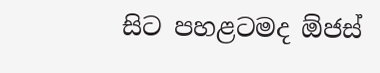සිට පහළටමද ඕජස්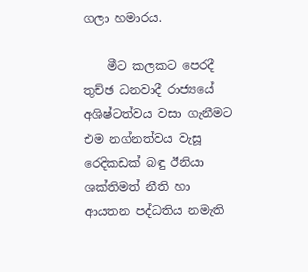ගලා හමාරය.

    මීට කලකට පෙරදී තුච්ඡ ධනවාදී රාජ්‍යයේ අශිෂ්ටත්වය වසා ගැනීමට එම නග්නත්වය වැසූ රෙදිකඩක් බඳු ඊනියා ශක්තිමත් නීති හා ආයතන පද්ධතිය නමැති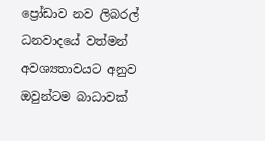ප්‍රෝඩාව නව ලිබරල් ධනවාදයේ වත්මන් අවශ්‍යතාවයට අනුව ඔවුන්ටම බාධාවක්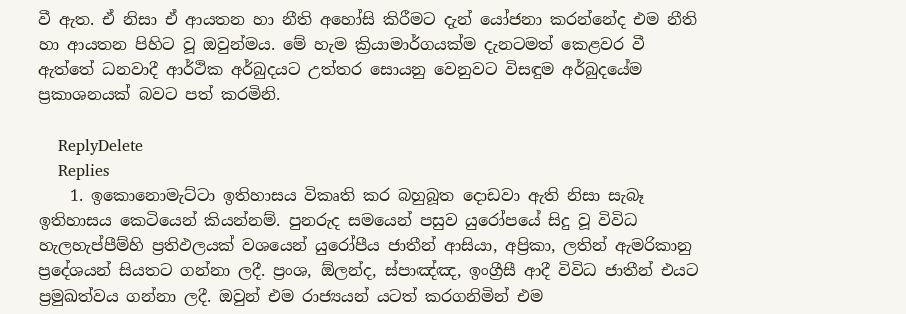වී ඇත. ඒ නිසා ඒ ආයතන හා නීති අහෝසි කිරීමට දැන් යෝජනා කරන්නේද එම නීති හා ආයතන පිහිට වූ ඔවුන්මය. මේ හැම ක්‍රියාමාර්ගයක්ම දැනටමත් කෙළවර වී ඇත්තේ ධනවාදී ආර්ථික අර්බුදයට උත්තර සොයනු වෙනුවට විසඳුම අර්බුදයේම ප්‍රකාශනයක් බවට පත් කරමිනි.

    ReplyDelete
    Replies
    1. ඉකොනොමැට්ටා ඉතිහාසය විකෘති කර බහුබූත දොඩවා ඇති නිසා සැබෑ ඉතිහාසය කෙටියෙන් කියන්නම්. පුනරුද සමයෙන් පසුව යුරෝපයේ සිදු වූ විවිධ හැලහැප්පීම්හි ප්‍රතිඵලයක්‌ වශයෙන් යුරෝපීය ජාතීන් ආසියා, අප්‍රිකා, ලතින් ඇමරිකානු ප්‍රදේශයන් සියතට ගන්නා ලදී. ප්‍රංශ, ඕලන්ද, ස්‌පාඤ්ඤ, ඉංග්‍රීසී ආදී විවිධ ජාතීන් එයට ප්‍රමුඛත්වය ගන්නා ලදී. ඔවුන් එම රාජ්‍යයන් යටත් කරගනිමින් එම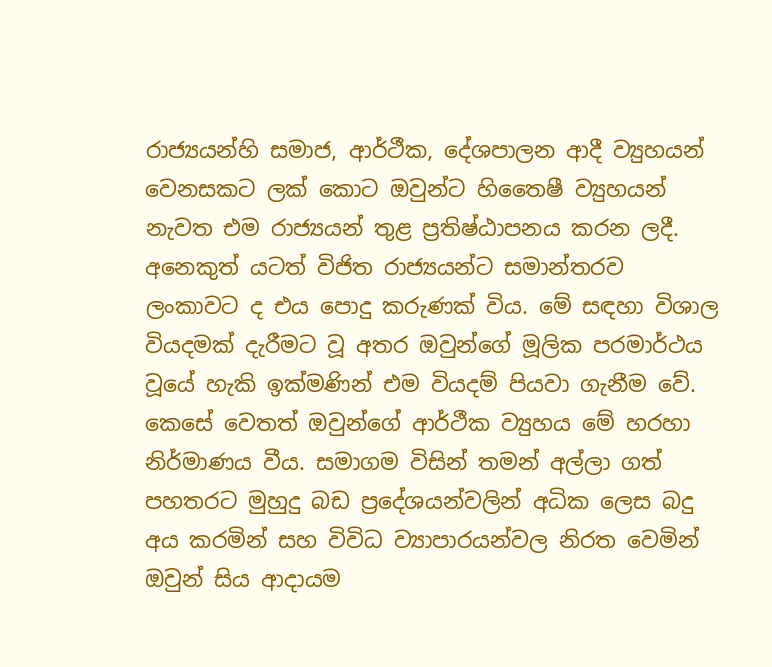රාජ්‍යයන්හි සමාජ, ආර්ථීක, දේශපාලන ආදී ව්‍යුහයන් වෙනසකට ලක්‌ කොට ඔවුන්ට හිතෛෂී ව්‍යුහයන් නැවත එම රාජ්‍යයන් තුළ ප්‍රතිෂ්ඨාපනය කරන ලදී. අනෙකුත් යටත් විජිත රාජ්‍යයන්ට සමාන්තරව ලංකාවට ද එය පොදු කරුණක්‌ විය. මේ සඳහා විශාල වියදමක්‌ දැරීමට වූ අතර ඔවුන්ගේ මූලික පරමාර්ථය වූයේ හැකි ඉක්‌මණින් එම වියදම් පියවා ගැනීම වේ. කෙසේ වෙතත් ඔවුන්ගේ ආර්ථීක ව්‍යුහය මේ හරහා නිර්මාණය වීය. සමාගම විසින් තමන් අල්ලා ගත් පහතරට මුහුදු බඩ ප්‍රදේශයන්වලින් අධික ලෙස බදු අය කරමින් සහ විවිධ ව්‍යාපාරයන්වල නිරත වෙමින් ඔවුන් සිය ආදායම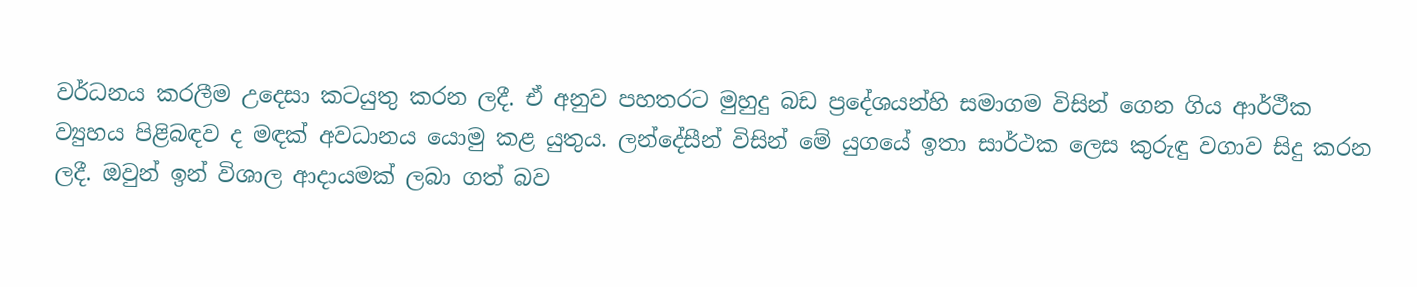වර්ධනය කරලීම උදෙසා කටයුතු කරන ලදී. ඒ අනුව පහතරට මුහුදු බඩ ප්‍රදේශයන්හි සමාගම විසින් ගෙන ගිය ආර්ථීක ව්‍යුහය පිළිබඳව ද මඳක්‌ අවධානය යොමු කළ යුතුය. ලන්දේසීන් විසින් මේ යුගයේ ඉතා සාර්ථක ලෙස කුරුඳු වගාව සිදු කරන ලදී. ඔවුන් ඉන් විශාල ආදායමක්‌ ලබා ගත් බව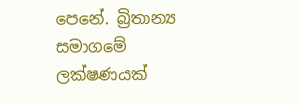පෙනේ. බ්‍රිතාන්‍ය සමාගමේ ලක්‌ෂණයක්‌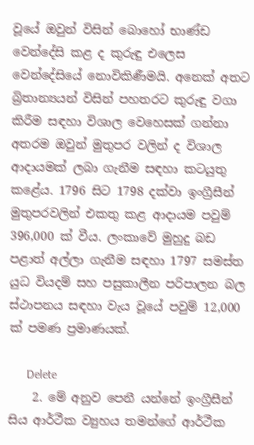වූයේ ඔවුන් විසින් බොහෝ භාණ්‌ඩ වෙන්දේසි කළ ද කුරුඳු එලෙස වෙන්දේසියේ නොවිකිණීමයි. අනෙක්‌ අතට බ්‍රිතාන්‍යයන් විසින් පහතරට කුරුඳු වගා කිරීම සඳහා විශාල වෙහෙසක්‌ ගන්නා අතරම ඔවුන් මුතුපර වලින් ද විශාල ආදායමක්‌ ලබා ගැනීම සඳහා කටයුතු කළේය. 1796 සිට 1798 දක්‌වා ඉංග්‍රීසීන් මුතුපරවලින් එකතු කළ ආදායම පවුම් 396,000 ක්‌ වීය. ලංකාවේ මුහුදු බඩ පළාත් අල්ලා ගැනීම සඳහා 1797 සමස්ත යුධ වියදම් සහ පසුකාලීන පරිපාලන බල ස්ථාපනය සඳහා වැය වූයේ පවුම් 12,000 ක්‌ පමණ ප්‍රමාණයක්‌.

      Delete
    2. මේ අනුව පෙනී යන්නේ ඉංග්‍රීසීන් සිය ආර්ථීක ව්‍යුහය තමන්ගේ ආර්ථීක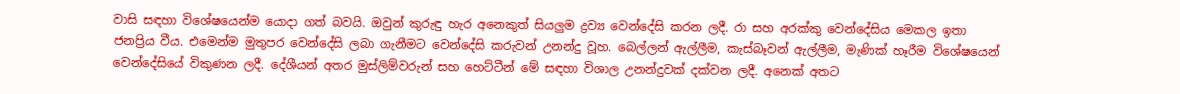වාසි සඳහා විශේෂයෙන්ම යොදා ගත් බවයි. ඔවුන් කුරුඳු හැර අනෙකුත් සියලුම ද්‍රව්‍ය වෙන්දේසි කරන ලදී. රා සහ අරක්‌කු වෙන්දේසිය මෙකල ඉතා ජනප්‍රිය වීය. එමෙන්ම මුතුපර වෙන්දේසි ලබා ගැනීමට වෙන්දේසි කරුවන් උනන්දු වූහ. බෙල්ලන් ඇල්ලීම, කැස්‌බෑවන් ඇල්ලීම, මැණික්‌ හෑරීම විශේෂයෙන් වෙන්දේසියේ විකුණන ලදී. දේශීයන් අතර මුස්‌ලිම්වරුන් සහ හෙට්‌ටීන් මේ සඳහා විශාල උනන්දුවක්‌ දක්‌වන ලදී. අනෙක්‌ අතට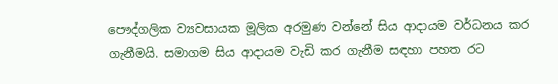පෞද්ගලික ව්‍යවසායක මූලික අරමුණ වන්නේ සිය ආදායම වර්ධනය කර ගැනීමයි. සමාගම සිය ආදායම වැඩි කර ගැනීම සඳහා පහත රට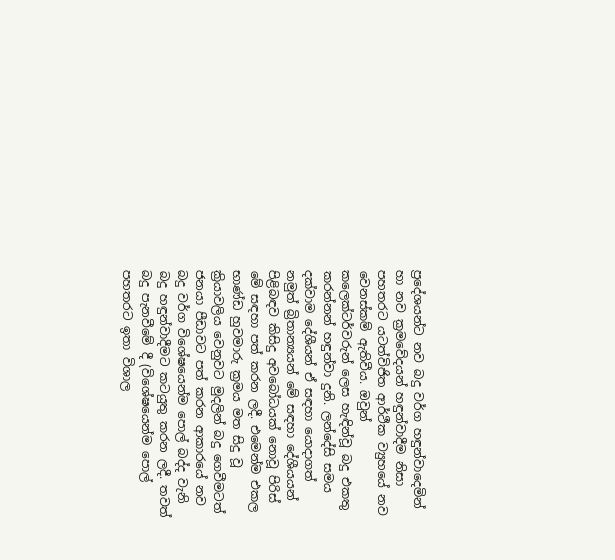ප්‍රදේශයන්ට නව බදු වර්ග හඳුන්වාදෙමින් හා නව ක්‍රමවේදයන් හඳුන්වාදීම නිසා පහතරට යටත්විජිත ආර්ථීක ව්‍යුහයේ නව වෙනස්‌කම් ඇතිවීය. ඔවුන් කලෙක්‌ටර්වරුන් ලෙස හැඳින්වූ බදු එකතු කරන්නන් හඳුන්වා දුනි. ලන්දේසි සමය දක්‌වාම දේශීයන් ඒ සඳහා යොදාගත් නමුත් බ්‍රිතාන්‍යයන් මේ සඳහා දේශීයයන් පිළිබඳව කිසිදු අවබෝධයක්‌ නොවූ පිරිස්‌ මේ සඳහා පත් කරන ලදී. එමෙන්ම එකල භාණ්‌ඩ හුවමාරු ක්‍රමය මත සිදු වූ ක්‍රියාවලිය වෙනුවට මුදලින් බදු ගෙවීමටත් ජනයා පීඩාවට පත් කරන ආකාරයේ නව බදු වර්ග විශේෂයෙන්ම පොල් බද්ද වැනි බදු හඳුන්වාදීමට කටයුතු කරන ලදී. තවත් බදු පැනවීමේ දී (විශේෂයෙන්ම පොල් පහතරට ඉතා විශාල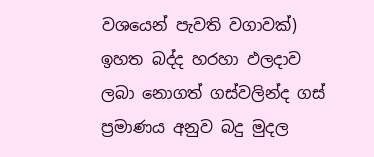වශයෙන් පැවති වගාවක්‌) ඉහත බද්ද හරහා ඵලදාව ලබා නොගත් ගස්‌වලින්ද ගස්‌ ප්‍රමාණය අනුව බදු මුදල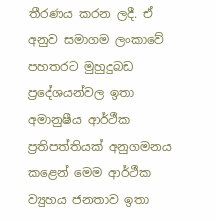තීරණය කරන ලදී. ඒ අනුව සමාගම ලංකාවේ පහතරට මුහුදුබඩ ප්‍රදේශයන්වල ඉතා අමානුෂීය ආර්ථීක ප්‍රතිපත්තියක්‌ අනුගමනය කළෙන් මෙම ආර්ථීක ව්‍යුහය ජනතාව ඉතා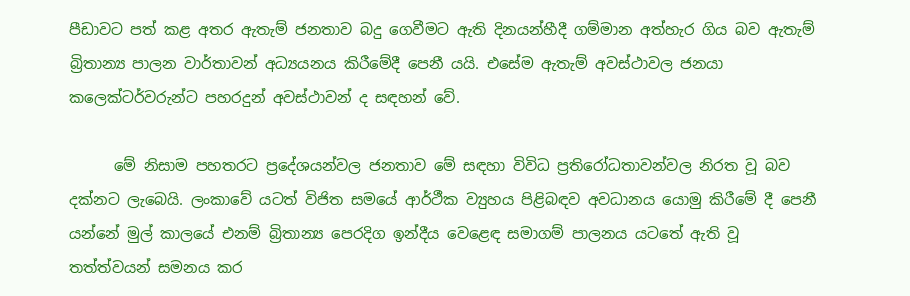පීඩාවට පත් කළ අතර ඇතැම් ජනතාව බදු ගෙවීමට ඇති දිනයන්හීදී ගම්මාන අත්හැර ගිය බව ඇතැම් බ්‍රිතාන්‍ය පාලන වාර්තාවන් අධ්‍යයනය කිරීමේදී පෙනී යයි. එසේම ඇතැම් අවස්‌ථාවල ජනයා කලෙක්‌ටර්වරුන්ට පහරදුන් අවස්‌ථාවන් ද සඳහන් වේ.

      මේ නිසාම පහතරට ප්‍රදේශයන්වල ජනතාව මේ සඳහා විවිධ ප්‍රතිරෝධතාවන්වල නිරත වූ බව දක්‌නට ලැබෙයි. ලංකාවේ යටත් විජිත සමයේ ආර්ථීක ව්‍යුහය පිළිබඳව අවධානය යොමු කිරීමේ දී පෙනී යන්නේ මුල් කාලයේ එනම් බ්‍රිතාන්‍ය පෙරදිග ඉන්දීය වෙළෙඳ සමාගම් පාලනය යටතේ ඇති වූ තත්ත්වයන් සමනය කර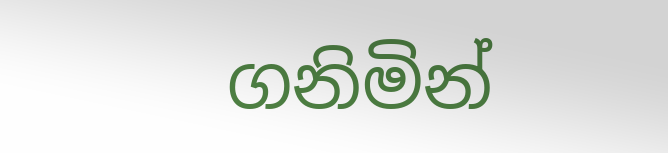ගනිමින්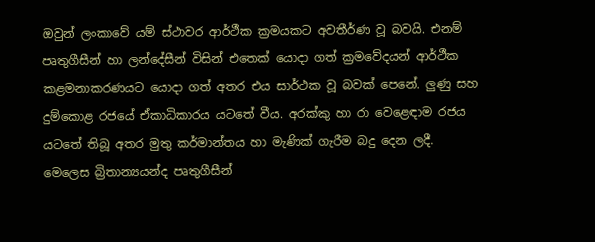ඔවුන් ලංකාවේ යම් ස්‌ථාවර ආර්ථීක ක්‍රමයකට අවතීර්ණ වූ බවයි. එනම් පෘතුගීසීන් හා ලන්දේසීන් විසින් එතෙක්‌ යොදා ගත් ක්‍රමවේදයන් ආර්ථීක කළමනාකරණයට යොදා ගත් අතර එය සාර්ථක වූ බවක්‌ පෙනේ. ලුණු සහ දුම්කොළ රජයේ ඒකාධිකාරය යටතේ වීය. අරක්‌කු හා රා වෙළෙඳාම රජය යටතේ තිබූ අතර මුතු කර්මාන්තය හා මැණික්‌ ගැරීම බදු දෙන ලදී. මෙලෙස බ්‍රිතාන්‍යයන්ද පෘතුගීසීන්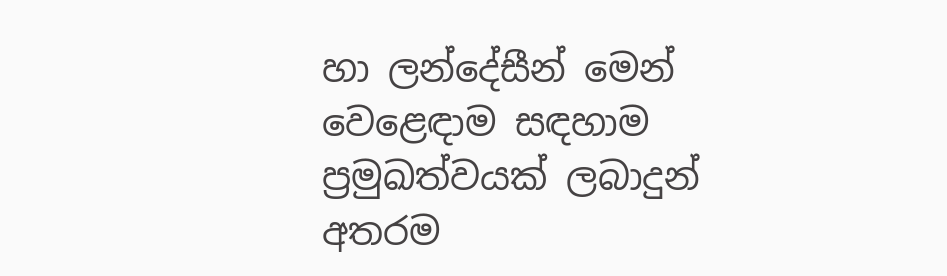හා ලන්දේසීන් මෙන් වෙළෙඳාම සඳහාම ප්‍රමුඛත්වයක්‌ ලබාදුන් අතරම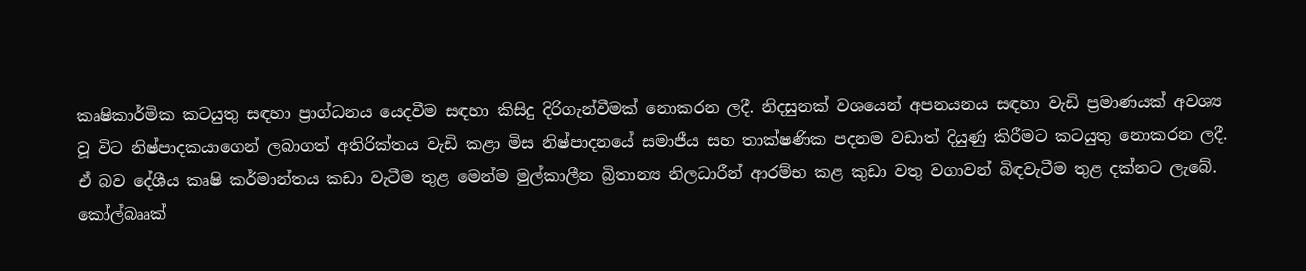කෘෂිකාර්මික කටයුතු සඳහා ප්‍රාග්ධනය යෙදවීම සඳහා කිසිදු දිරිගැන්වීමක්‌ නොකරන ලදී. නිදසුනක්‌ වශයෙන් අපනයනය සඳහා වැඩි ප්‍රමාණයක්‌ අවශ්‍ය වූ විට නිෂ්පාදකයාගෙන් ලබාගත් අතිරික්‌තය වැඩි කළා මිස නිෂ්පාදනයේ සමාජීය සහ තාක්‌ෂණික පදනම වඩාත් දියුණු කිරීමට කටයුතු නොකරන ලදී. ඒ බව දේශීය කෘෂි කර්මාන්තය කඩා වැටීම තුළ මෙන්ම මුල්කාලීන බ්‍රිතාන්‍ය නිලධාරීන් ආරම්භ කළ කුඩා වතු වගාවන් බිඳවැටීම තුළ දක්‌නට ලැබේ. කෝල්බෲක්‌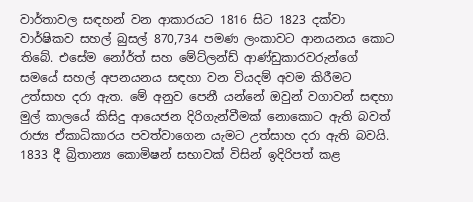වාර්තාවල සඳහන් වන ආකාරයට 1816 සිට 1823 දක්‌වා වාර්ෂිකව සහල් බුසල් 870,734 පමණ ලංකාවට ආනයනය කොට තිබේ. එසේම නෝර්ත් සහ මේට්‌ලන්ඩ් ආණ්‌ඩුකාරවරුන්ගේ සමයේ සහල් අපනයනය සඳහා වන වියදම් අවම කිරීමට උත්සාහ දරා ඇත. මේ අනුව පෙනී යන්නේ ඔවුන් වගාවන් සඳහා මුල් කාලයේ කිසිදු ආයෙජන දිරිගැන්වීමක්‌ නොකොට ඇති බවත් රාජ්‍ය ඒකාධිකාරය පවත්වාගෙන යැමට උත්සාහ දරා ඇති බවයි. 1833 දී බ්‍රිතාන්‍ය කොමිෂන් සභාවක්‌ විසින් ඉදිරිපත් කළ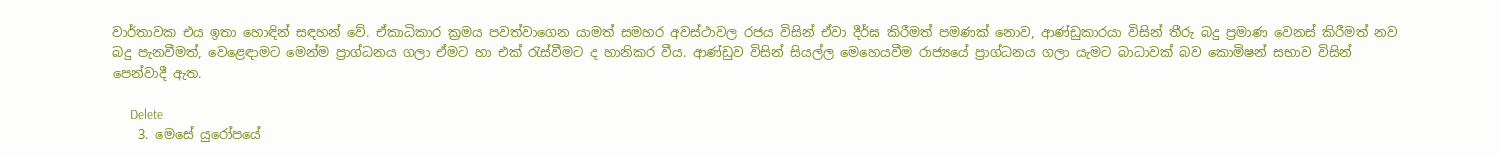වාර්තාවක එය ඉතා හොඳින් සඳහන් වේ. ඒකාධිකාර ක්‍රමය පවත්වාගෙන යාමත් සමහර අවස්‌ථාවල රජය විසින් ඒවා දීර්ඝ කිරීමත් පමණක්‌ නොව, ආණ්‌ඩුකාරයා විසින් තීරු බදු ප්‍රමාණ වෙනස්‌ කිරීමත් නව බදු පැනවීමත්, වෙළෙඳාමට මෙන්ම ප්‍රාග්ධනය ගලා ඒමට හා එක්‌ රැස්‌වීමට ද හානිකර වීය. ආණ්‌ඩුව විසින් සියල්ල මෙහෙයවීම රාජ්‍යයේ ප්‍රාග්ධනය ගලා යැමට බාධාවක්‌ බව කොමිෂන් සභාව විසින් පෙන්වාදී ඇත.

      Delete
    3. මෙසේ යුරෝපයේ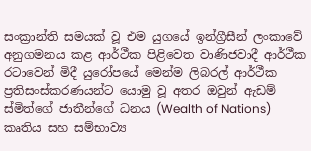සංක්‍රාන්ති සමයක්‌ වූ එම යුගයේ ඉන්ග්‍රීසීන් ලංකාවේ අනුගමනය කළ ආර්ථීක පිළිවෙත වාණිජවාදී ආර්ථීක රටාවෙන් මිදී යුරෝපයේ මෙන්ම ලිබරල් ආර්ථීක ප්‍රතිසංස්‌කරණයන්ට යොමු වූ අතර ඔවුන් ඇඩම් ස්‌මිත්ගේ ජාතීන්ගේ ධනය (Wealth of Nations) කෘතිය සහ සම්භාව්‍ය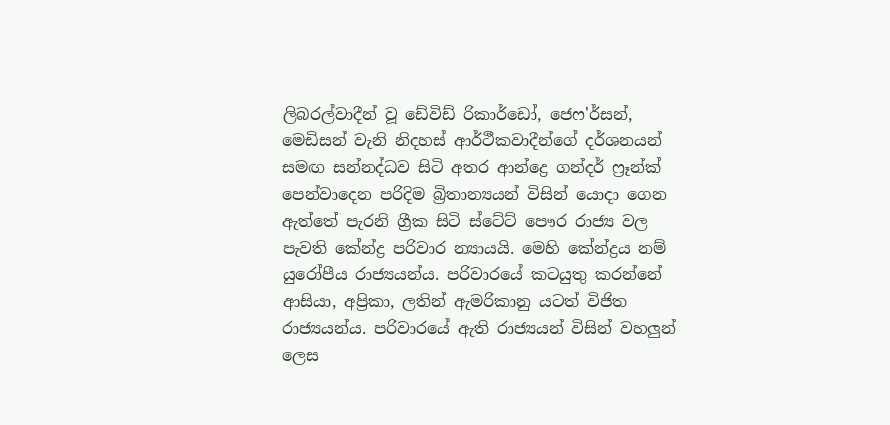ලිබරල්වාදීන් වූ ඩේවිඩ් රිකාර්ඩෝ, ජෙෆ'ර්සන්, මෙඩිසන් වැනි නිදහස්‌ ආර්ථීකවාදීන්ගේ දර්ශනයන් සමඟ සන්නද්ධව සිටි අතර ආන්ද්‍රෙ ගන්දර් ෆ්‍රෑන්ක්‌ පෙන්වාදෙන පරිදිම බ්‍රිතාන්‍යයන් විසින් යොදා ගෙන ඇත්තේ පැරනි ග්‍රීක සිටි ස්ටේට් පෞර රාජ්‍ය වල පැවති කේන්ද්‍ර පරිවාර න්‍යායයි. මෙහි කේන්ද්‍රය නම් යුරෝපීය රාජ්‍යයන්ය. පරිවාරයේ කටයුතු කරන්නේ ආසියා, අප්‍රිකා, ලතින් ඇමරිකානු යටත් විජිත රාජ්‍යයන්ය. පරිවාරයේ ඇති රාජ්‍යයන් විසින් වහලුන් ලෙස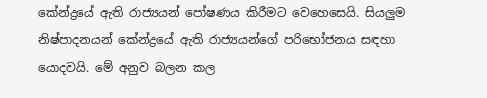කේන්ද්‍රයේ ඇති රාජ්‍යයන් පෝෂණය කිරීමට වෙහෙසෙයි. සියලුම නිෂ්පාදනයන් කේන්ද්‍රයේ ඇති රාජ්‍යයන්ගේ පරිභෝජනය සඳහා යොදවයි. මේ අනුව බලන කල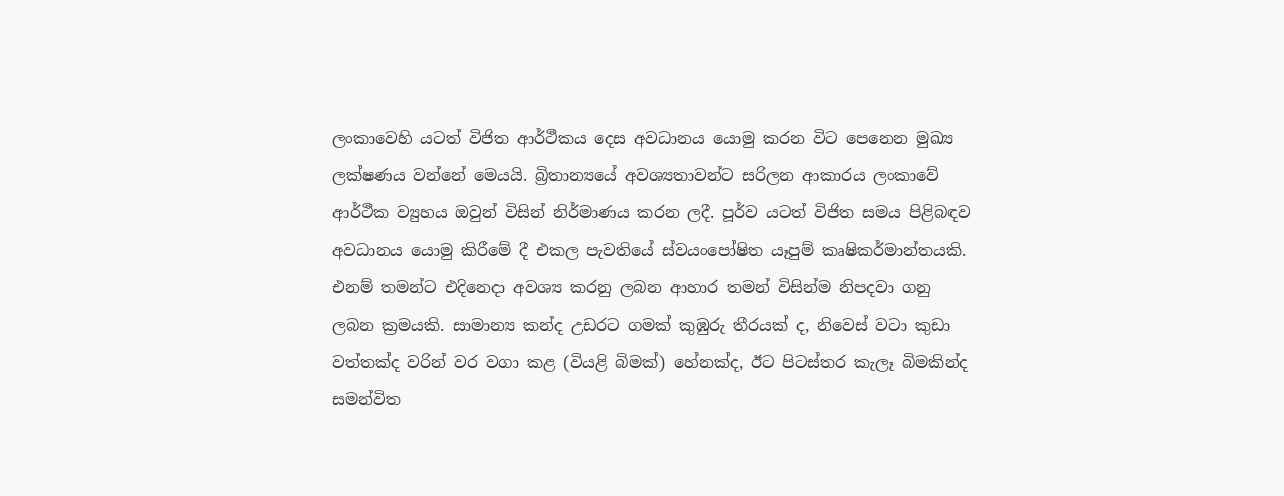ලංකාවෙහි යටත් විජිත ආර්ථීකය දෙස අවධානය යොමු කරන විට පෙනෙන මුඛ්‍ය ලක්‌ෂණය වන්නේ මෙයයි. බ්‍රිතාන්‍යයේ අවශ්‍යතාවන්ට සරිලන ආකාරය ලංකාවේ ආර්ථීක ව්‍යුහය ඔවුන් විසින් නිර්මාණය කරන ලදී. පූර්ව යටත් විජිත සමය පිළිබඳව අවධානය යොමු කිරීමේ දී එකල පැවතියේ ස්‌වයංපෝෂිත යෑපුම් කෘෂිකර්මාන්තයකි. එනම් තමන්ට එදිනෙදා අවශ්‍ය කරනු ලබන ආහාර තමන් විසින්ම නිපදවා ගනු ලබන ක්‍රමයකි. සාමාන්‍ය කන්ද උඩරට ගමක්‌ කුඹුරු තීරයක්‌ ද, නිවෙස්‌ වටා කුඩා වත්තක්‌ද වරින් වර වගා කළ (වියළි බිමක්‌) හේනක්‌ද, ඊට පිටස්‌තර කැලෑ බිමකින්ද සමන්විත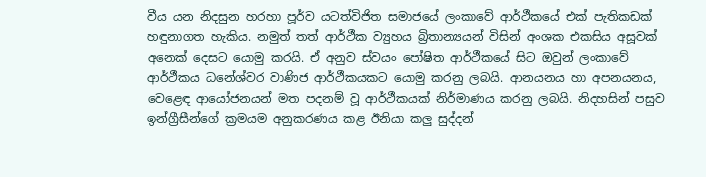වීය යන නිදසුන හරහා පූර්ව යටත්විජිත සමාජයේ ලංකාවේ ආර්ථීකයේ එක්‌ පැතිකඩක්‌ හඳුනාගත හැකිය. නමුත් තත් ආර්ථීක ව්‍යුහය බ්‍රිතාන්‍යයන් විසින් අංශක එකසිය අසූවක්‌ අනෙක්‌ දෙසට යොමු කරයි. ඒ අනුව ස්‌වයං පෝෂිත ආර්ථීකයේ සිට ඔවුන් ලංකාවේ ආර්ථීකය ධනේශ්වර වාණිජ ආර්ථීකයකට යොමු කරනු ලබයි. ආනයනය හා අපනයනය, වෙළෙඳ ආයෝජනයන් මත පදනම් වූ ආර්ථීකයක්‌ නිර්මාණය කරනු ලබයි. නිදහසින් පසුව ඉන්ග්‍රීසීන්ගේ ක්‍රමයම අනුකරණය කළ ඊනියා කලු සුද්දන්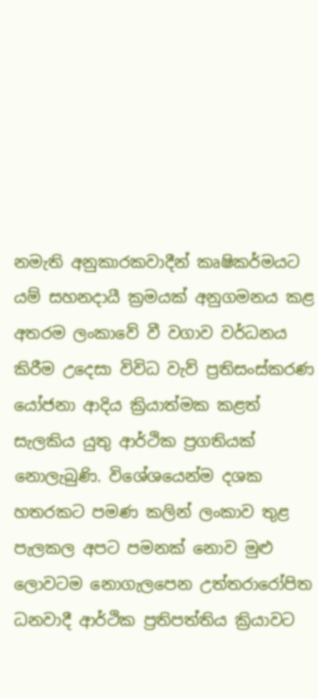නමැති අනුකාරකවාදීන් කෘෂිකර්මයට යම් සහනදායී ක්‍රමයක්‌ අනුගමනය කළ අතරම ලංකාවේ වී වගාව වර්ධනය කිරීම උදෙසා විවිධ වැව් ප්‍රතිසංස්‌කරණ යෝජනා ආදිය ක්‍රියාත්මක කළත් සැලකිය යුතු ආර්ථික ප්‍රගතියක් නොලැබුණි. විශේශයෙන්ම දශක හතරකට පමණ කලින් ලංකාව තුළ පැලකල අපට පමනක් නොව මුළු ලොවටම නොගැලපෙන උත්තරාරෝපිත ධනවාදී ආර්ථික ප්‍රතිපත්තිය ක්‍රියාවට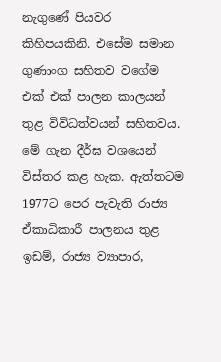නැගුණේ පියවර කිහිපයකිනි. එසේම සමාන ගුණාංග සහිතව වගේම එක් එක් පාලන කාලයන් තුළ විවිධත්වයන් සහිතවය. මේ ගැන දීර්ඝ වශයෙන් විස්තර කළ හැක. ඇත්තටම 1977ට පෙර පැවැති රාජ්‍ය ඒකාධිකාරී පාලනය තුළ ඉඩම්, රාජ්‍ය ව්‍යාපාර,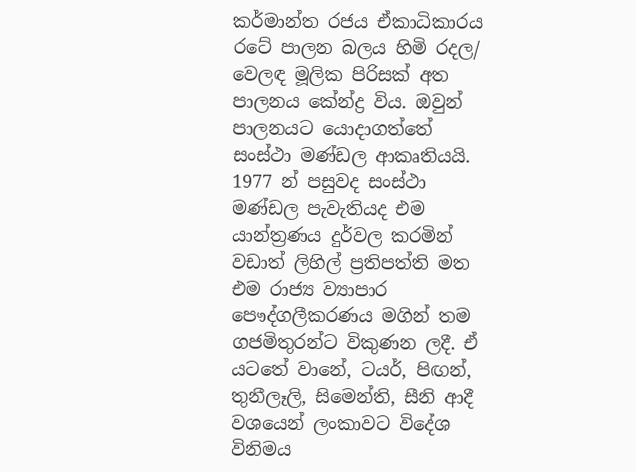කර්මාන්ත රජය ඒකාධිකාරය රටේ පාලන බලය හිමි රදල/ වෙලඳ මූලික පිරිසක් අත පාලනය කේන්ද්‍ර විය. ඔවුන් පාලනයට යොදාගත්තේ සංස්ථා මණ්ඩල ආකෘතියයි. 1977 න් පසුවද සංස්ථා මණ්ඩල පැවැතියද එම යාන්ත්‍රණය දුර්වල කරමින් වඩාත් ලිහිල් ප්‍රතිපත්ති මත එම රාජ්‍ය ව්‍යාපාර පෞද්ගලීකරණය මගින් තම ගජමිතුරන්ට විකුණන ලදී. ඒ යටතේ වානේ, ටයර්, පිඟන්, තුනීලෑලි, සිමෙන්ති, සීනි ආදී වශයෙන් ලංකාවට විදේශ විනිමය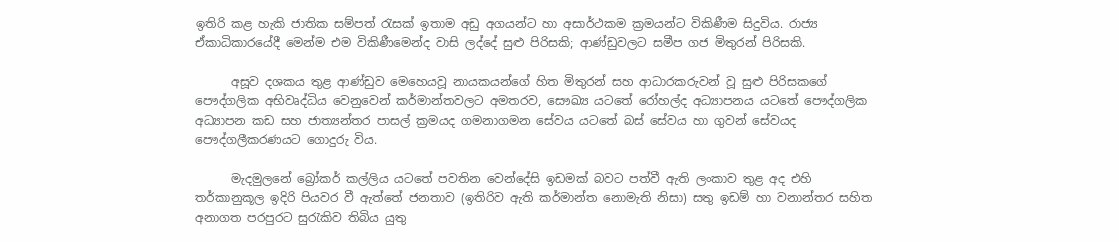ඉතිරි කළ හැකි ජාතික සම්පත් රැසක් ඉතාම අඩු අගයන්ට හා අසාර්ථකම ක්‍රමයන්ට විකිණීම සිදුවිය. රාජ්‍ය ඒකාධිකාරයේදී මෙන්ම එම විකිණීමෙන්ද වාසි ලද්දේ සුළු පිරිසකි; ආණ්ඩුවලට සමීප ගජ මිතුරන් පිරිසකි.

      අසූව දශකය තුළ ආණ්ඩුව මෙහෙයවූ නායකයන්ගේ හිත මිතුරන් සහ ආධාරකරුවන් වූ සුළු පිරිසකගේ පෞද්ගලික අභිවෘද්ධිය වෙනුවෙන් කර්මාන්තවලට අමතරව, සෞඛ්‍ය යටතේ රෝහල්ද අධ්‍යාපනය යටතේ පෞද්ගලික අධ්‍යාපන කඩ සහ ජාත්‍යන්තර පාසල් ක්‍රමයද ගමනාගමන සේවය යටතේ බස් සේවය හා ගුවන් සේවයද පෞද්ගලීකරණයට ගොදුරු විය.

      මැදමුලනේ බ්‍රෝකර් කල්ලිය යටතේ පවතින වෙන්දේසි ඉඩමක් බවට පත්වී ඇති ලංකාව තුළ අද එහි තර්කානුකූල ඉදිරි පියවර වී ඇත්තේ ජනතාව (ඉතිරිව ඇති කර්මාන්ත නොමැති නිසා) සතු ඉඩම් හා වනාන්තර සහිත අනාගත පරපුරට සුරැකිව තිබිය යුතු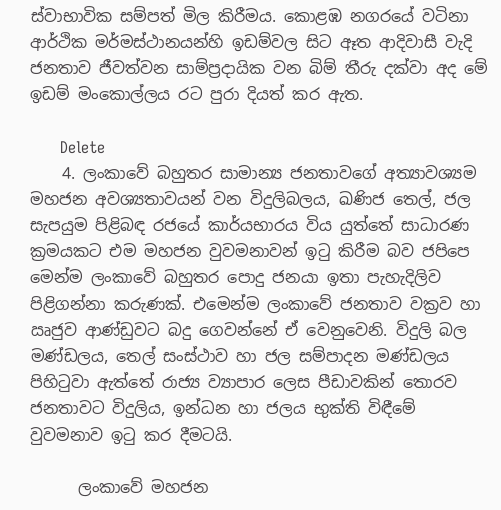ස්වාභාවික සම්පත් මිල කිරීමය. කොළඹ නගරයේ වටිනා ආර්ථික මර්මස්ථානයන්හි ඉඩම්වල සිට ඈත ආදිවාසී වැදි ජනතාව ජීවත්වන සාම්ප්‍රදායික වන බිම් තීරු දක්වා අද මේ ඉඩම් මංකොල්ලය රට පුරා දියත් කර ඇත.

      Delete
    4. ලංකාවේ බහුතර සාමාන්‍ය ජනතාවගේ අත්‍යාවශ්‍යම මහජන අවශ්‍යතාවයන් වන විදුලිබලය, ඛණිජ තෙල්, ජල සැපයුම පිළිබඳ රජයේ කාර්යභාරය විය යුත්තේ සාධාරණ ක්‍රමයකට එම මහජන වුවමනාවන් ඉටු කිරීම බව ජපිපෙ මෙන්ම ලංකාවේ බහුතර පොදු ජනයා ඉතා පැහැදිලිව පිළිගන්නා කරුණක්. එමෙන්ම ලංකාවේ ජනතාව වක්‍රව හා ඍජුව ආණ්ඩුවට බදු ගෙවන්නේ ඒ වෙනුවෙනි. විදුලි බල මණ්ඩලය, තෙල් සංස්ථාව හා ජල සම්පාදන මණ්ඩලය පිහිටුවා ඇත්තේ රාජ්‍ය ව්‍යාපාර ලෙස පීඩාවකින් තොරව ජනතාවට විදුලිය, ඉන්ධන හා ජලය භුක්ති විඳීමේ වුවමනාව ඉටු කර දීමටයි.

      ලංකාවේ මහජන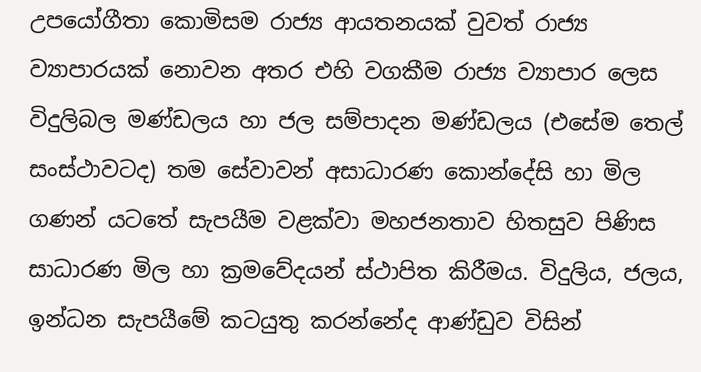උපයෝගීතා කොමිසම රාජ්‍ය ආයතනයක් වුවත් රාජ්‍ය ව්‍යාපාරයක් නොවන අතර එහි වගකීම රාජ්‍ය ව්‍යාපාර ලෙස විදුලිබල මණ්ඩලය හා ජල සම්පාදන මණ්ඩලය (එසේම තෙල් සංස්ථාවටද) තම සේවාවන් අසාධාරණ කොන්දේසි හා මිල ගණන් යටතේ සැපයීම වළක්වා මහජනතාව හිතසුව පිණිස සාධාරණ මිල හා ක්‍රමවේදයන් ස්ථාපිත කිරීමය. විදුලිය, ජලය, ඉන්ධන සැපයීමේ කටයුතු කරන්නේද ආණ්ඩුව විසින්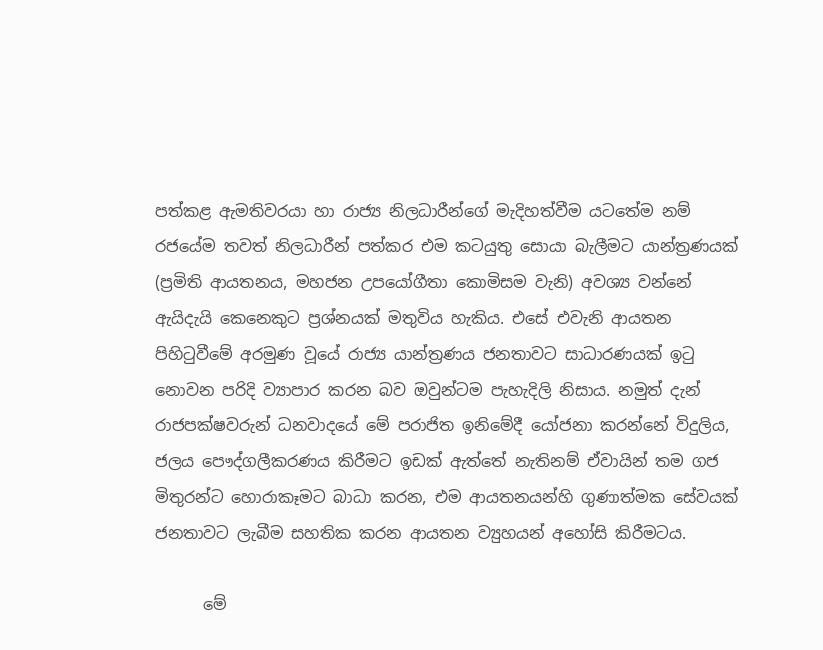පත්කළ ඇමතිවරයා හා රාජ්‍ය නිලධාරීන්ගේ මැදිහත්වීම යටතේම නම් රජයේම තවත් නිලධාරීන් පත්කර එම කටයුතු සොයා බැලීමට යාන්ත්‍රණයක් (ප්‍රමිති ආයතනය, මහජන උපයෝගීතා කොමිසම වැනි) අවශ්‍ය වන්නේ ඇයිදැයි කෙනෙකුට ප්‍රශ්නයක් මතුවිය හැකිය. එසේ එවැනි ආයතන පිහිටුවීමේ අරමුණ වූයේ රාජ්‍ය යාන්ත්‍රණය ජනතාවට සාධාරණයක් ඉටු නොවන පරිදි ව්‍යාපාර කරන බව ඔවුන්ටම පැහැදිලි නිසාය. නමුත් දැන් රාජපක්ෂවරුන් ධනවාදයේ මේ පරාජිත ඉනිමේදී යෝජනා කරන්නේ විදුලිය, ජලය පෞද්ගලීකරණය කිරීමට ඉඩක් ඇත්තේ නැතිනම් ඒවායින් තම ගජ මිතුරන්ට හොරාකෑමට බාධා කරන, එම ආයතනයන්හි ගුණාත්මක සේවයක් ජනතාවට ලැබීම සහතික කරන ආයතන ව්‍යුහයන් අහෝසි කිරීමටය.

      මේ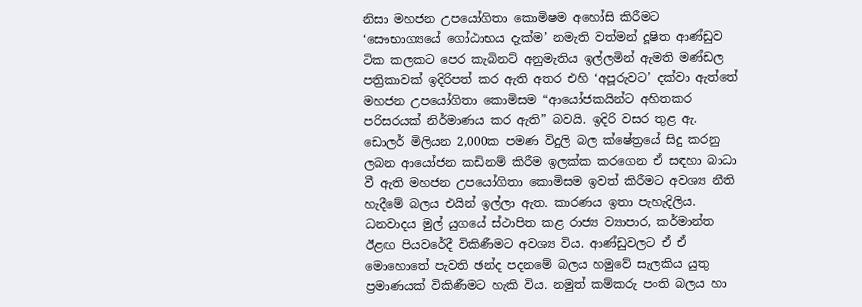නිසා මහජන උපයෝගිතා කොමිෂම අහෝසි කිරීමට ‘සෞභාග්‍යයේ ගෝඨාභය දැක්ම’ නමැති වත්මන් දූෂිත ආණ්ඩුව ටික කලකට පෙර කැබිනට් අනුමැතිය ඉල්ලමින් ඇමති මණ්ඩල පත්‍රිකාවක් ඉදිරිපත් කර ඇති අතර එහි ‘අපූරුවට’ දක්වා ඇත්තේ මහජන උපයෝගිතා කොමිසම “ආයෝජකයින්ට අහිතකර පරිසරයක් නිර්මාණය කර ඇති” බවයි. ඉදිරි වසර තුළ ඇ. ඩොලර් මිලියන 2,000ක පමණ විදුලි බල ක්ෂේත්‍රයේ සිදු කරනු ලබන ආයෝජන කඩිනම් කිරීම ඉලක්ක කරගෙන ඒ සඳහා බාධා වී ඇති මහජන උපයෝගිතා කොමිසම ඉවත් කිරීමට අවශ්‍ය නීති හැදීමේ බලය එයින් ඉල්ලා ඇත. කාරණය ඉතා පැහැදිලිය. ධනවාදය මුල් යුගයේ ස්ථාපිත කළ රාජ්‍ය ව්‍යාපාර, කර්මාන්ත ඊළඟ පියවරේදී විකිණීමට අවශ්‍ය විය. ආණ්ඩුවලට ඒ ඒ මොහොතේ පැවති ඡන්ද පදනමේ බලය හමුවේ සැලකිය යුතු ප්‍රමාණයක් විකිණීමට හැකි විය. නමුත් කම්කරු පංති බලය හා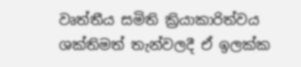වෘත්තීය සමිති ක්‍රියාකාරිත්වය ශක්තිමත් තැන්වලදී ඒ ඉලක්ක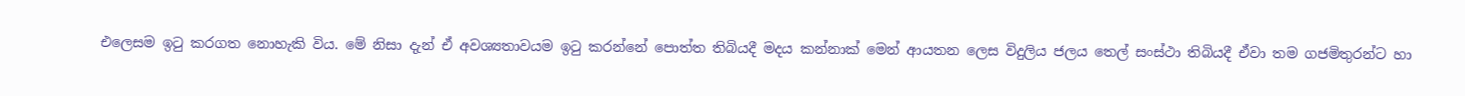එලෙසම ඉටු කරගත නොහැකි විය. මේ නිසා දැන් ඒ අවශ්‍යතාවයම ඉටු කරන්නේ පොත්ත තිබියදී මදය කන්නාක් මෙන් ආයතන ලෙස විදුලිය ජලය තෙල් සංස්ථා තිබියදී ඒවා තම ගජමිතුරන්ට හා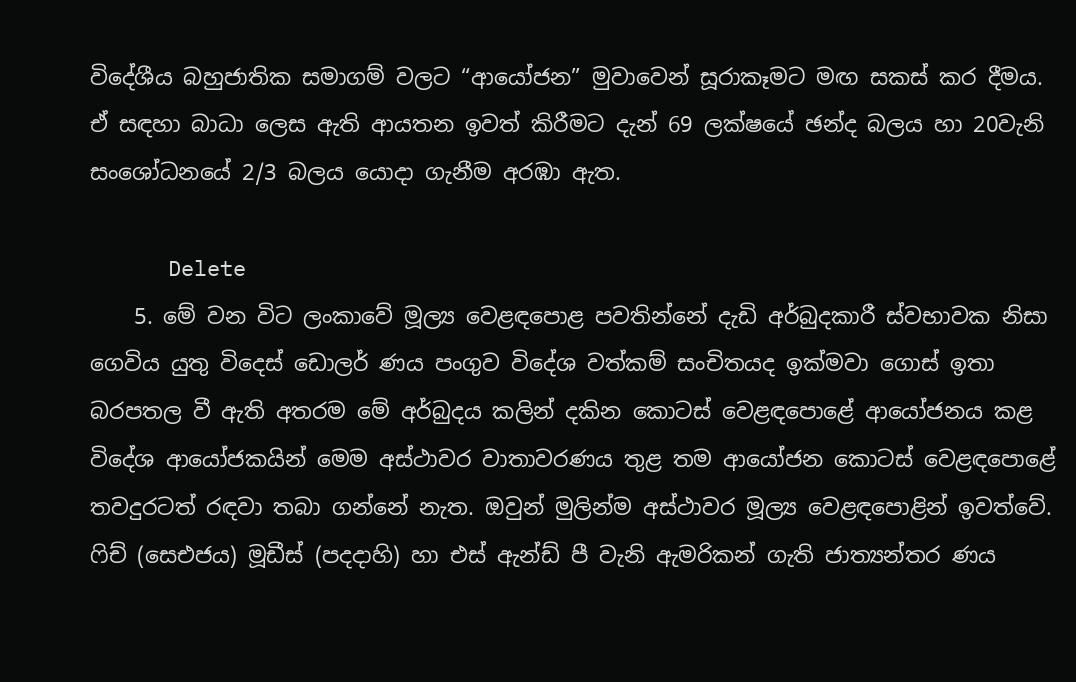විදේශීය බහුජාතික සමාගම් වලට “ආයෝජන” මුවාවෙන් සූරාකෑමට මඟ සකස් කර දීමය. ඒ සඳහා බාධා ලෙස ඇති ආයතන ඉවත් කිරීමට දැන් 69 ලක්ෂයේ ඡන්ද බලය හා 20වැනි සංශෝධනයේ 2/3 බලය යොදා ගැනීම අරඹා ඇත.

      Delete
    5. මේ වන විට ලංකාවේ මූල්‍ය වෙළඳපොළ පවතින්නේ දැඩි අර්බුදකාරී ස්වභාවක නිසා ගෙවිය යුතු විදෙස් ඩොලර් ණය පංගුව විදේශ වත්කම් සංචිතයද ඉක්මවා ගොස් ඉතා බරපතල වී ඇති අතරම මේ අර්බුදය කලින් දකින කොටස් වෙළඳපොළේ ආයෝජනය කළ විදේශ ආයෝජකයින් මෙම අස්ථාවර වාතාවරණය තුළ තම ආයෝජන කොටස් වෙළඳපොළේ තවදුරටත් රඳවා තබා ගන්නේ නැත. ඔවුන් මුලින්ම අස්ථාවර මූල්‍ය වෙළඳපොළින් ඉවත්වේ. ෆිච් (සෙඑජය) මූඩීස් (පදදාහි) හා එස් ඇන්ඩ් පී වැනි ඇමරිකන් ගැති ජාත්‍යන්තර ණය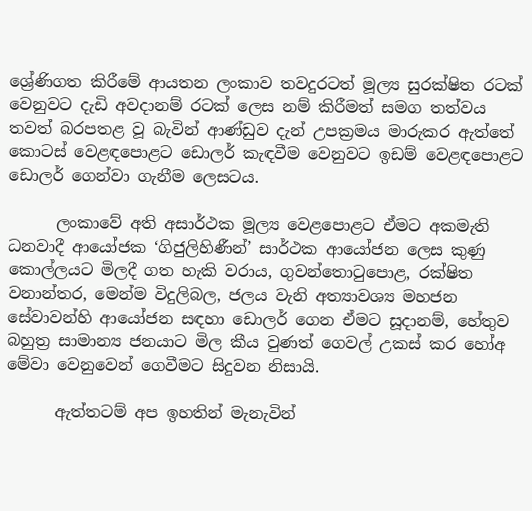ශ්‍රේණිගත කිරීමේ ආයතන ලංකාව තවදුරටත් මූල්‍ය සුරක්ෂිත රටක් වෙනුවට දැඩි අවදානම් රටක් ලෙස නම් කිරීමත් සමග තත්වය තවත් බරපතළ වූ බැවින් ආණ්ඩුව දැන් උපක්‍රමය මාරුකර ඇත්තේ කොටස් වෙළඳපොළට ඩොලර් කැඳවීම වෙනුවට ඉඩම් වෙළඳපොළට ඩොලර් ගෙන්වා ගැනීම ලෙසටය.

      ලංකාවේ අති අසාර්ථක මූල්‍ය වෙළපොළට ඒමට අකමැති ධනවාදී ආයෝජක ‘ගිජුලිහිණීන්’ සාර්ථක ආයෝජන ලෙස කුණු කොල්ලයට මිලදී ගත හැකි වරාය, ගුවන්තොටුපොළ, රක්ෂිත වනාන්තර, මෙන්ම විදුලිබල, ජලය වැනි අත්‍යාවශ්‍ය මහජන සේවාවන්හි ආයෝජන සඳහා ඩොලර් ගෙන ඒමට සූදානම්, හේතුව බහුත්‍ර සාමාන්‍ය ජනයාට මිල කීය වුණත් ගෙවල් උකස් කර හෝඅ මේවා වෙනුවෙන් ගෙවීමට සිදුවන නිසායි.

      ඇත්තටම් අප ඉහතින් මැනැවින්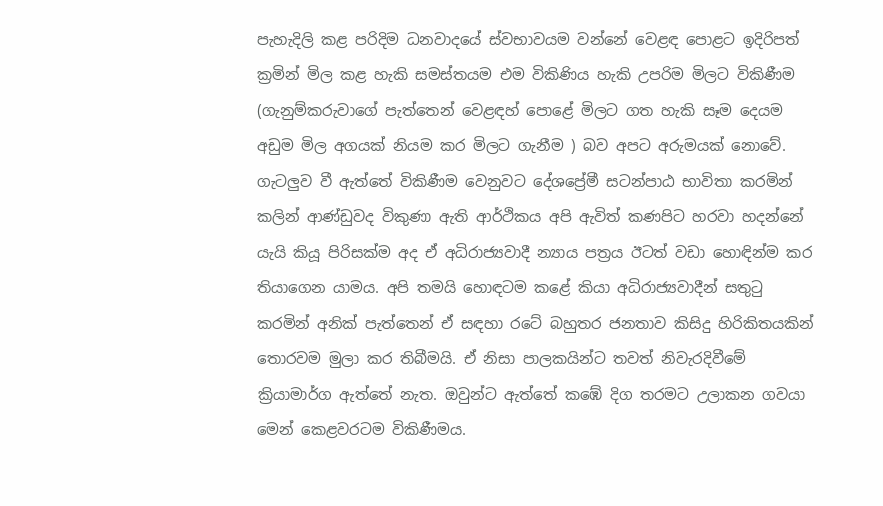පැහැදිලි කළ පරිදිම ධනවාදයේ ස්වභාවයම වන්නේ වෙළඳ පොළට ඉදිරිපත් ක්‍රමින් මිල කළ හැකි සමස්තයම එම විකිණිය හැකි උපරිම මිලට විකිණීම (ගැනුම්කරුවාගේ පැත්තෙන් වෙළඳහ් පොළේ මිලට ගත හැකි සෑම දෙයම අඩුම මිල අගයක් නියම කර මිලට ගැනීම ) බව අපට අරුමයක් නොවේ. ගැටලුව වී ඇත්තේ විකිණීම වෙනුවට දේශප්‍රේමී සටන්පාඨ භාවිතා කරමින් කලින් ආණ්ඩුවද විකුණා ඇති ආර්ථිකය අපි ඇවිත් කණපිට හරවා හදන්නේ යැයි කියූ පිරිසක්ම අද ඒ අධිරාජ්‍යවාදී න්‍යාය පත්‍රය ඊටත් වඩා හොඳින්ම කර තියාගෙන යාමය. අපි තමයි හොඳටම කළේ කියා අධිරාජ්‍යවාදීන් සතුටු කරමින් අනික් පැත්තෙන් ඒ සඳහා රටේ බහුතර ජනතාව කිසිදු හිරිකිතයකින් තොරවම මුලා කර තිබීමයි. ඒ නිසා පාලකයින්ට තවත් නිවැරදිවීමේ ක්‍රියාමාර්ග ඇත්තේ නැත. ඔවුන්ට ඇත්තේ කඹේ දිග තරමට උලාකන ගවයා මෙන් කෙළවරටම විකිණීමය.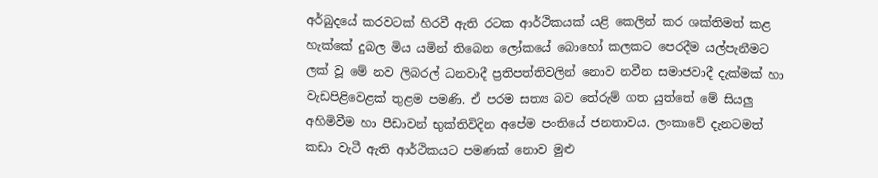අර්බුදයේ කරවටක් හිරවී ඇති රටක ආර්ථිකයක් යළි කෙලින් කර ශක්තිමත් කළ හැක්කේ දුබල මිය යමින් තිබෙන ලෝකයේ බොහෝ කලකට පෙරදීම යල්පැනීමට ලක් වූ මේ නව ලිබරල් ධනවාදී ප්‍රතිපත්තිවලින් නොව නවීන සමාජවාදී දැක්මක් හා වැඩපිළිවෙළක් තුළම පමණි. ඒ පරම සත්‍ය බව තේරුම් ගත යුත්තේ මේ සියලු අහිමිවීම හා පීඩාවන් භුක්තිවිදින අපේම පංතියේ ජනතාවය. ලංකාවේ දැනටමත් කඩා වැටී ඇති ආර්ථිකයට පමණක් නොව මුළු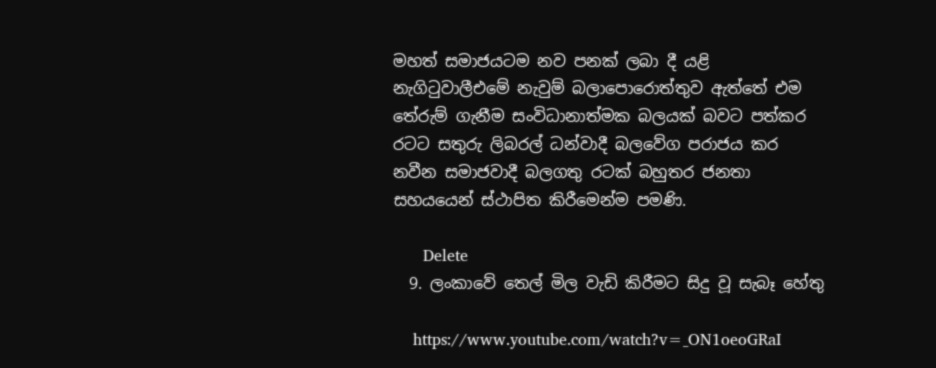මහත් සමාජයටම නව පනක් ලබා දී යළි නැගිටුවාලීඑමේ නැවුම් බලාපොරොත්තුව ඇත්තේ එම තේරුම් ගැනීම සංවිධානාත්මක බලයක් බවට පත්කර රටට සතුරු ලිබරල් ධන්වාදී බලවේග පරාජය කර නවීන සමාජවාදී බලගතු රටක් බහුතර ජනතා සහයයෙන් ස්ථාපිත කිරීමෙන්ම පමණි.

      Delete
  9. ලංකාවේ තෙල් මිල වැඩි කිරීමට සිදු වූ සැබෑ හේතු

    https://www.youtube.com/watch?v=_ON1oeoGRaI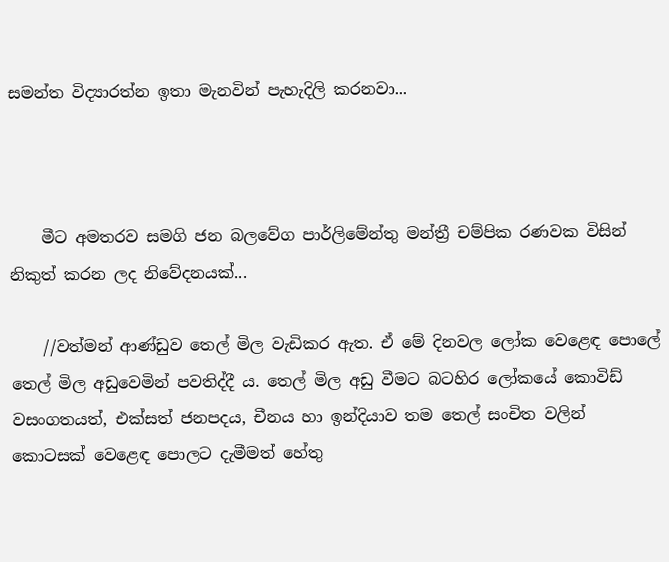සමන්ත විද්‍යාරත්න ඉතා මැනවින් පැහැදිලි කරනවා...



    මීට අමතරව සමගි ජන බලවේග පාර්ලිමේන්තු මන්ත්‍රී චම්පික රණවක විසින් නිකුත් කරන ලද නිවේදනයක්...

    //වත්මන් ආණ්ඩුව තෙල් මිල වැඩිකර ඇත. ඒ මේ දිනවල ලෝක වෙළෙඳ පොලේ තෙල් මිල අඩුවෙමින් පවතිද්දී ය. තෙල් මිල අඩු වීමට බටහිර ලෝකයේ කොවිඩ් වසංගතයත්, එක්සත් ජනපදය, චීනය හා ඉන්දියාව තම තෙල් සංචිත වලින් කොටසක් වෙළෙඳ පොලට දැමීමත් හේතු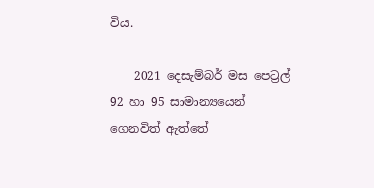විය.

    2021 දෙසැම්බර් මස පෙට්‍රල් 92 හා 95 සාමාන්‍යයෙන් ගෙනවිත් ඇත්තේ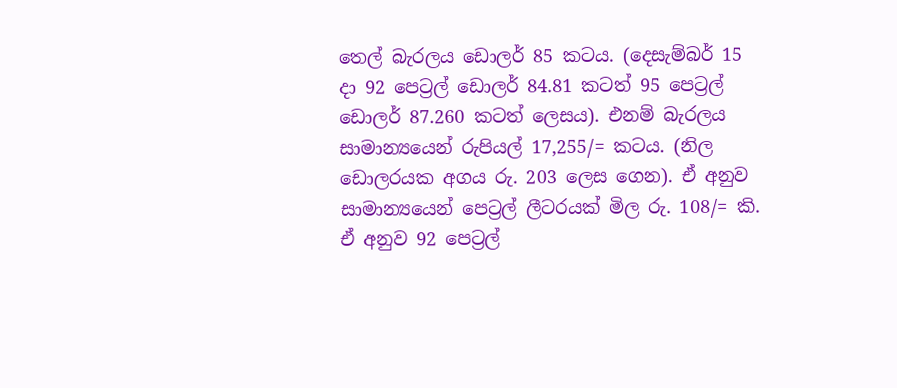තෙල් බැරලය ඩොලර් 85 කටය. (දෙසැම්බර් 15 දා 92 පෙට්‍රල් ඩොලර් 84.81 කටත් 95 පෙට්‍රල් ඩොලර් 87.260 කටත් ලෙසය). එනම් බැරලය සාමාන්‍යයෙන් රුපියල් 17,255/= කටය. (නිල ඩොලරයක අගය රු. 203 ලෙස ගෙන). ඒ අනුව සාමාන්‍යයෙන් පෙට්‍රල් ලීටරයක් මිල රු. 108/= කි. ඒ අනුව 92 පෙට්‍රල්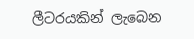ලීටරයකින් ලැබෙන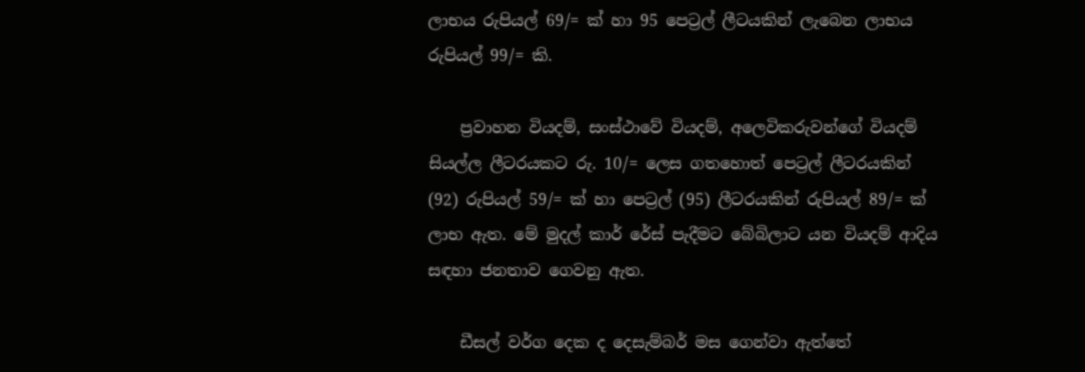ලාභය රුපියල් 69/= ක් හා 95 පෙට්‍රල් ලීටයකින් ලැබෙන ලාභය රුපියල් 99/= කි.

    ප්‍රවාහන වියදම්, සංස්ථාවේ වියදම්, අලෙවිකරුවන්ගේ වියදම් සියල්ල ලීටරයකට රු. 10/= ලෙස ගතහොත් පෙට්‍රල් ලීටරයකින් (92) රුපියල් 59/= ක් හා පෙට්‍රල් (95) ලීටරයකින් රුපියල් 89/= ක් ලාභ ඇත. මේ මුදල් කාර් රේස් පැදීමට බේබිලාට යන වියදම් ආදිය සඳහා ජනතාව ගෙවනු ඇත.

    ඩීසල් වර්ග දෙක ද දෙසැම්බර් මස ගෙන්වා ඇත්තේ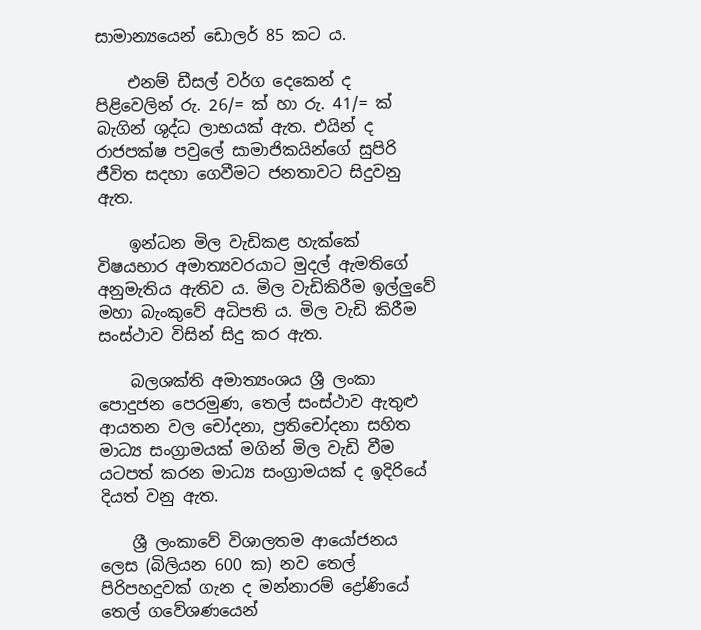සාමාන්‍යයෙන් ඩොලර් 85 කට ය.

    එනම් ඩීසල් වර්ග දෙකෙන් ද පිළිවෙලින් රු. 26/= ක් හා රු. 41/= ක් බැගින් ශුද්ධ ලාභයක් ඇත. එයින් ද රාජපක්ෂ පවුලේ සාමාජිකයින්ගේ සුපිරි ජීවිත සදහා ගෙවීමට ජනතාවට සිදුවනු ඇත.

    ඉන්ධන මිල වැඩිකළ හැක්කේ විෂයභාර අමාත්‍යවරයාට මුදල් ඇමතිගේ අනුමැතිය ඇතිව ය. මිල වැඩිකිරීම ඉල්ලුවේ මහා බැංකුවේ අධිපති ය. මිල වැඩි කිරීම සංස්ථාව විසින් සිදු කර ඇත.

    බලශක්ති අමාත්‍යංශය ශ්‍රී ලංකා පොදුජන පෙරමුණ, තෙල් සංස්ථාව ඇතුළු ආයතන වල චෝදනා, ප්‍රතිචෝදනා ‍සහිත මාධ්‍ය සංග්‍රාමයක් මගින් මිල වැඩි වීම යටපත් කරන මාධ්‍ය සංග්‍රාමයක් ද ඉදිරියේ දියත් වනු ඇත.

    ශ්‍රී ලංකාවේ විශාලතම ආයෝජනය ලෙස (බිලියන 600 ක) නව තෙල් පිරිපහදුවක් ගැන ද මන්නාරම් ද්‍රෝණියේ තෙල් ගවේශණයෙන්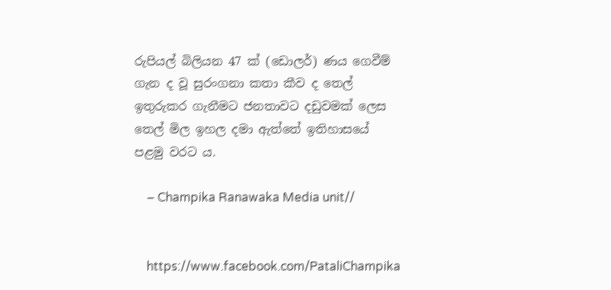රුපියල් බිලියන 47 ක් (ඩොලර්) ණය‍ ගෙවීම් ගැන ද වූ සුරංගනා කතා කීව ද තෙල් ඉතුරුකර ගැනීමට ජනතාවට දඩුවමක් ලෙස තෙල් මිල ඉහල දමා ඇත්තේ ඉතිහාසයේ පළමු වරට ය.

    – Champika Ranawaka Media unit//


    https://www.facebook.com/PataliChampika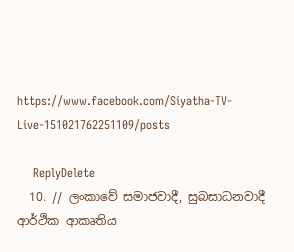https://www.facebook.com/Siyatha-TV-Live-151021762251109/posts

    ReplyDelete
  10. // ලංකාවේ සමාජවාදී, සුබසාධනවාදී ආර්ථික ආකෘතිය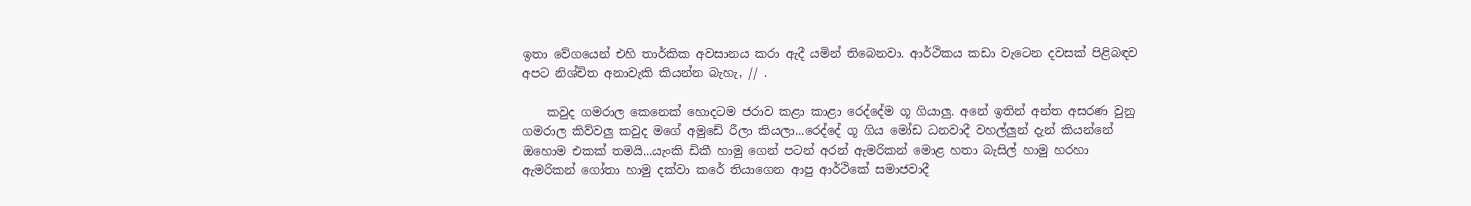ඉතා වේගයෙන් එහි තාර්කික අවසානය කරා ඇදී යමින් තිබෙනවා. ආර්ථිකය කඩා වැටෙන දවසක් පිළිබඳව අපට නිශ්චිත අනාවැකි කියන්න බැහැ, // .

    කවුද ගමරාල කෙනෙක් හොදටම ජරාව කළා කාළා රෙද්දේම ගූ ගියාලු. අනේ ඉතින් අන්ත අසරණ වුනු ගමරාල කිව්වලු කවුද මගේ අමුඩේ රීලා කියලා...රෙද්දේ ගූ ගිය මෝඩ ධනවාදී වහල්ලුන් දැන් කියන්නේ ඔහොම එකක් තමයි...යැංකි ඩිකී හාමු ගෙන් පටන් අරන් ඇමරිකන් මොළ හතා බැසිල් හාමු හරහා ඇමරිකන් ගෝතා හාමු දක්වා කරේ තියාගෙන ආපු ආර්ථිකේ සමාජවාදී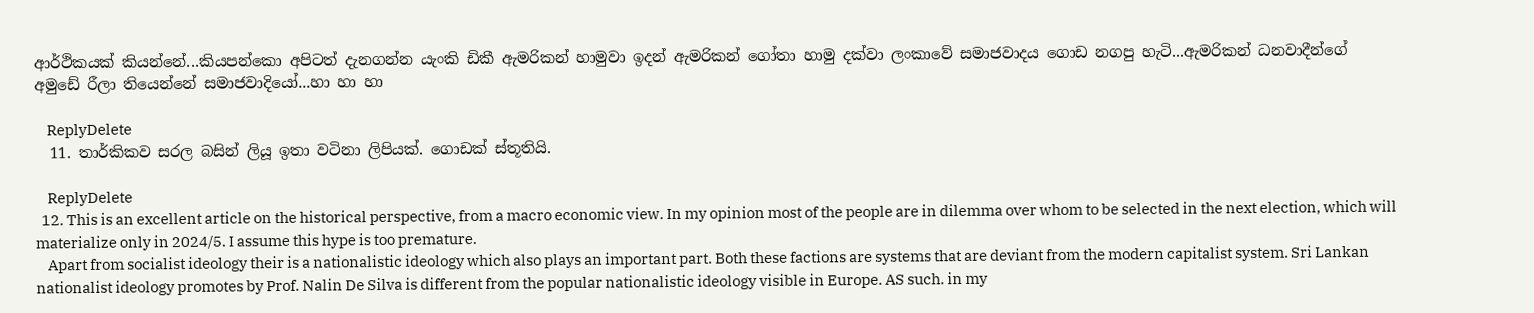ආර්ථිකයක් කියන්නේ...කියපන්කො අපිටත් දැනගන්න යැංකි ඩිකී ඇමරිකන් හාමුවා ඉදන් ඇමරිකන් ගෝතා හාමු දක්වා ලංකාවේ සමාජවාදය ගොඩ නගපු හැටි...ඇමරිකන් ධනවාදීන්ගේ අමුඩේ රීලා තියෙන්නේ සමාජවාදියෝ...හා හා හා

    ReplyDelete
  11. තාර්කිකව සරල බසින් ලියූ ඉතා වටිනා ලිපියක්. ගොඩක් ස්තූතියි.

    ReplyDelete
  12. This is an excellent article on the historical perspective, from a macro economic view. In my opinion most of the people are in dilemma over whom to be selected in the next election, which will materialize only in 2024/5. I assume this hype is too premature.
    Apart from socialist ideology their is a nationalistic ideology which also plays an important part. Both these factions are systems that are deviant from the modern capitalist system. Sri Lankan nationalist ideology promotes by Prof. Nalin De Silva is different from the popular nationalistic ideology visible in Europe. AS such. in my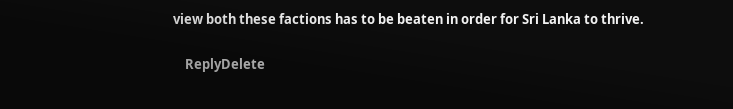view both these factions has to be beaten in order for Sri Lanka to thrive.

    ReplyDelete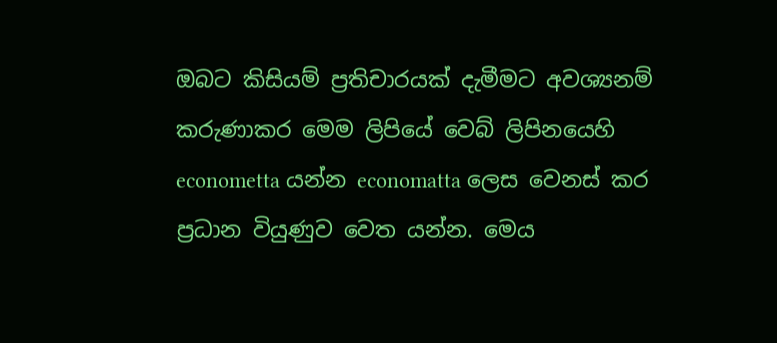ඔබට කිසියම් ප්‍රතිචාරයක් දැමීමට අවශ්‍යනම් කරුණාකර මෙම ලිපියේ වෙබ් ලිපිනයෙහි econometta යන්න economatta ලෙස වෙනස් කර ප්‍රධාන වියුණුව වෙත යන්න. මෙය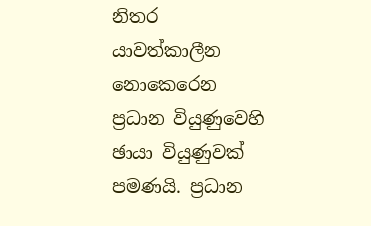නිතර යාවත්කාලීන නොකෙරෙන ප්‍රධාන වියුණුවෙහි ඡායා වියුණුවක් පමණයි. ප්‍රධාන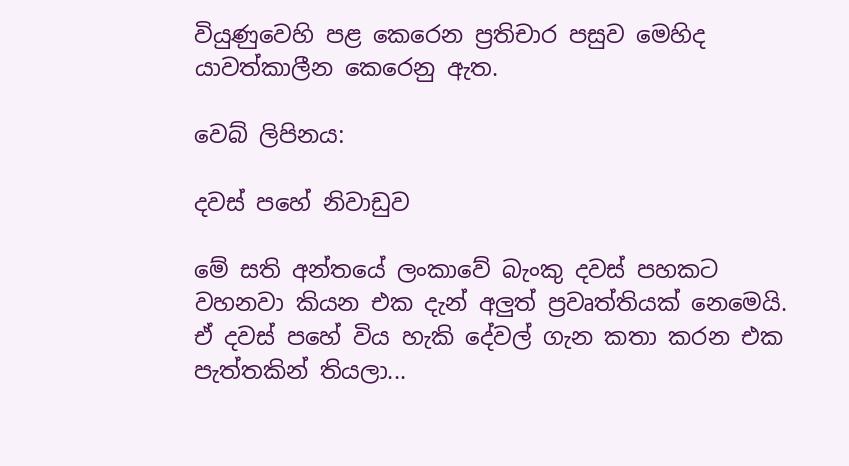වියුණුවෙහි පළ කෙරෙන ප්‍රතිචාර පසුව මෙහිද යාවත්කාලීන කෙරෙනු ඇත.

වෙබ් ලිපිනය:

දවස් පහේ නිවාඩුව

මේ සති අන්තයේ ලංකාවේ බැංකු දවස් පහකට වහනවා කියන එක දැන් අලුත් ප්‍රවෘත්තියක් නෙමෙයි. ඒ දවස් පහේ විය හැකි දේවල් ගැන කතා කරන එක පැත්තකින් තියලා...